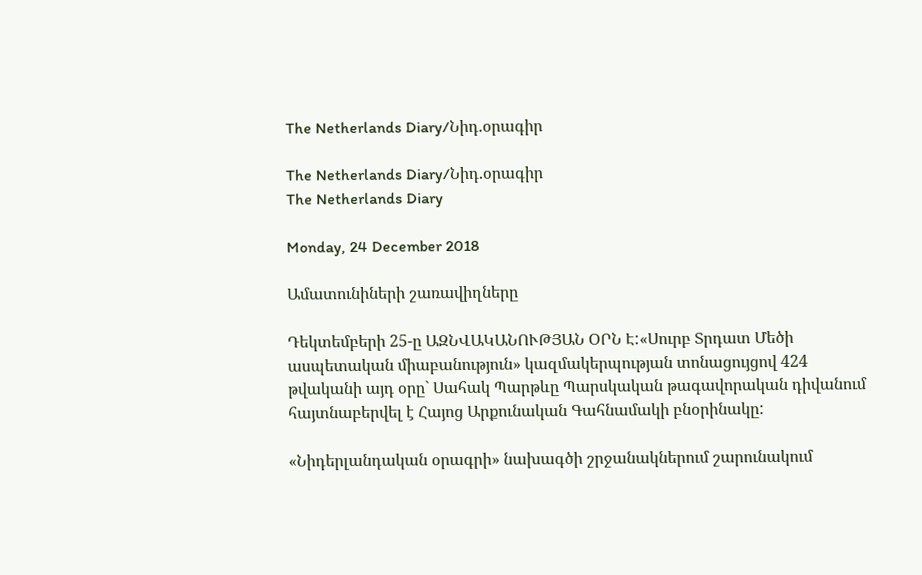The Netherlands Diary/Նիդ.օրագիր

The Netherlands Diary/Նիդ.օրագիր
The Netherlands Diary

Monday, 24 December 2018

Ամատունիների շառավիղները

Դեկտեմբերի 25-ը ԱԶՆՎԱԿԱՆՈՒԹՅԱՆ ՕՐՆ Է:«Սուրբ Տրդատ Մեծի ասպետական միաբանություն» կազմակերպության տոնացույցով 424 թվականի այդ օրը` Սահակ Պարթևը Պարսկական թագավորական դիվանում հայտնաբերվել է Հայոց Արքունական Գահնամակի բնօրինակը:

«Նիդերլանդական օրագրի» նախագծի շրջանակներում շարունակում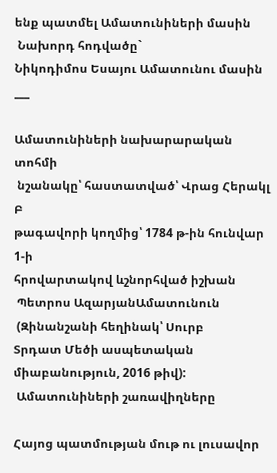ենք պատմել Ամատունիների մասին
 Նախորդ հոդվածը`
Նիկոդիմոս Եսայու Ամատունու մասին
___

Ամատունիների նախարարական տոհմի
 նշանակը՝ հաստատված՝ Վրաց Հերակլ Բ
թագավորի կողմից՝ 1784 թ-ին հունվար 1-ի
հրովարտակով ևշնորհված իշխան
 Պետրոս ԱզարյանԱմատունուն
 (Զինանշանի հեղինակ՝ Սուրբ
Տրդատ Մեծի ասպետական
միաբանություն, 2016 թիվ):
 Ամատունիների շառավիղները

Հայոց պատմության մութ ու լուսավոր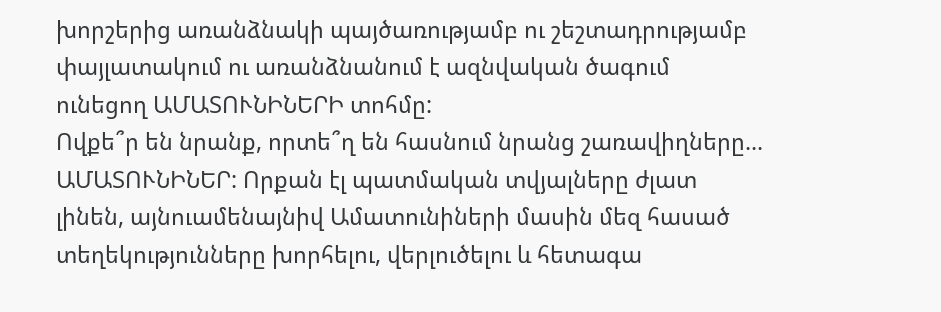խորշերից առանձնակի պայծառությամբ ու շեշտադրությամբ փայլատակում ու առանձնանում է ազնվական ծագում ունեցող ԱՄԱՏՈՒՆԻՆԵՐԻ տոհմը:
Ովքե՞ր են նրանք, որտե՞ղ են հասնում նրանց շառավիղները...
ԱՄԱՏՈՒՆԻՆԵՐ: Որքան էլ պատմական տվյալները ժլատ լինեն, այնուամենայնիվ Ամատունիների մասին մեզ հասած տեղեկությունները խորհելու, վերլուծելու և հետագա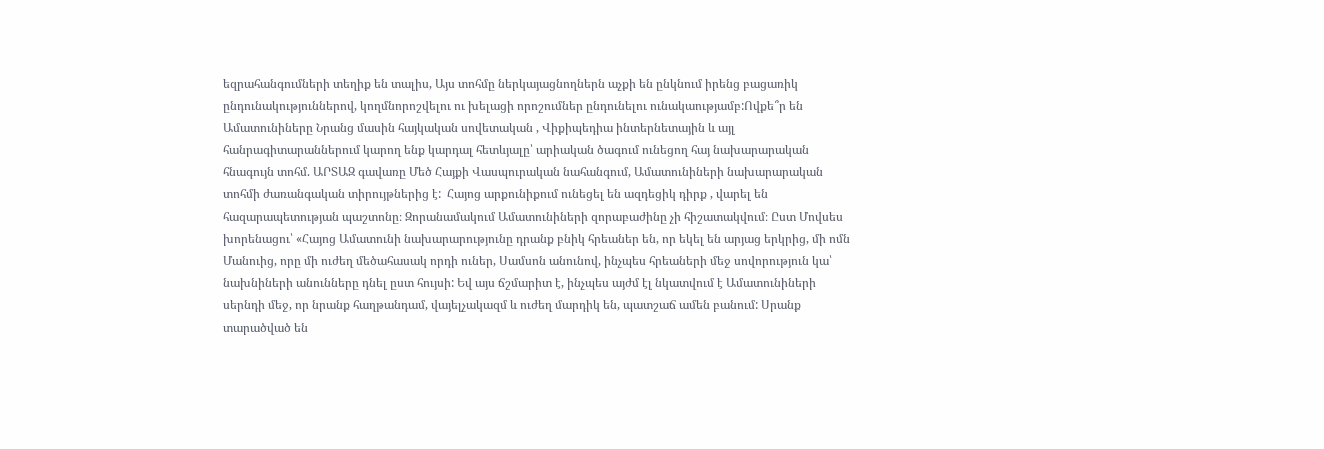եզրահանգումների տեղիք են տալիս, Այս տոհմը ներկայացնողներն աչքի են ընկնում իրենց բացառիկ ընդունակություններով, կողմնորոշվելու ու խելացի որոշումներ ընդունելու ունակաությամբ:Ովքե՞ր են Ամատունիները Նրանց մասին հայկական սովետական , Վիքիպեդիա ինտերնետային և այլ հանրագիտարաններում կարող ենք կարդալ հետևյալը՝ արիական ծագում ունեցող հայ նախարարական հնագույն տոհմ. ԱՐՏԱԶ գավառը Մեծ Հայքի Վասպուրական նահանգում, Ամատունիների նախարարական տոհմի ժառանգական տիրույթներից է:  Հայոց արքունիքում ունեցել են ազդեցիկ դիրք , վարել են հազարապետության պաշտոնը։ Զորանամակում Ամատունիների զորաբաժինը չի հիշատակվում։ Ըստ Մովսես խորենացու՝ «Հայոց Ամատունի նախարարությունը դրանք բնիկ հրեաներ են, որ եկել են արյաց երկրից, մի ոմն Մանուից, որը մի ուժեղ մեծահասակ որդի ուներ, Սամսոն անունով, ինչպես հրեաների մեջ սովորություն կա՝ նախնիների անունները դնել ըստ հույսի: Եվ այս ճշմարիտ է, ինչպես այժմ էլ նկատվում է Ամատունիների սերնդի մեջ, որ նրանք հաղթանդամ, վայելչակազմ և ուժեղ մարդիկ են, պատշաճ ամեն բանում: Սրանք տարածված են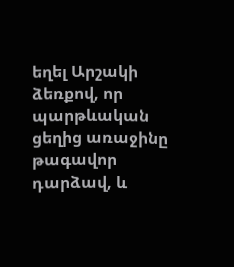եղել Արշակի ձեռքով, որ պարթևական ցեղից առաջինը թագավոր դարձավ, և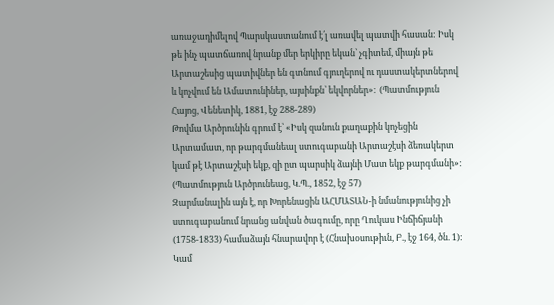առաջադիմելով Պարսկաստանում է՛լ առավել պատվի հասան: Իսկ թե ինչ պատճառով նրանք մեր երկիրը եկան՝ չգիտեմ, միայն թե Արտաշեսից պատիվներ են գտնում գյուղերով ու դաստակերտներով և կոչվում են Ամատունիներ, այսինքն՝ եկվորներ»։  (Պատմություն Հայոց, Վենետիկ, 1881, էջ 288-289)
Թովմա Արծրունին գրում է՝ «Իսկ զանուն քաղաքին կոչեցին Արտամատ, որ թարգմանեալ ստուգաբանի Արտաշէսի ձեռակերտ կամ թէ Արտաշէսի եկք, զի ըտ պարսիկ ձայնի Մատ եկք թարգմանի»: (Պատմություն Արծրունեաց, Կ.Պ., 1852, էջ 57)
Զարմանալին այն է, որ Խորենացին ԱՀՄԱՏԱՆ-ի նմանությունից չի ստուգաբանում նրանց անվան ծագումը, որը Ղուկաս Ինճիճյանի (1758-1833) համաձայն հնարավոր է (Հնախօսութիւն, Բ., էջ 164, ծն. 1): Կամ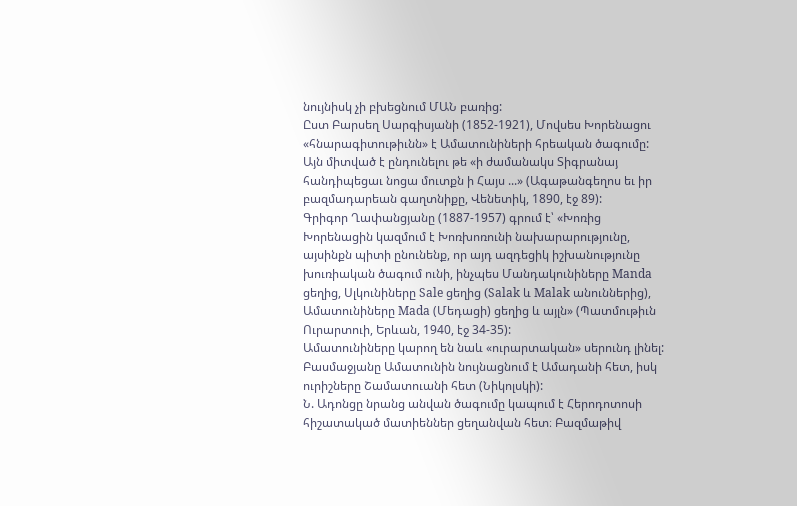նույնիսկ չի բխեցնում ՄԱՆ բառից:
Ըստ Բարսեղ Սարգիսյանի (1852-1921), Մովսես Խորենացու «հնարագիտութիւնն» է Ամատունիների հրեական ծագումը: Այն միտված է ընդունելու թե «ի ժամանակս Տիգրանայ հանդիպեցաւ նոցա մուտքն ի Հայս ...» (Ագաթանգեղոս եւ իր բազմադարեան գաղտնիքը, Վենետիկ, 1890, էջ 89):
Գրիգոր Ղափանցյանը (1887-1957) գրում է՝ «Խոռից Խորենացին կազմում է Խոռխոռունի նախարարությունը, այսինքն պիտի ընունենք, որ այդ ազդեցիկ իշխանությունը խուռիական ծագում ունի, ինչպես Մանդակունիները Manda ցեղից, Սլկունիները Sale ցեղից (Salak և Malak անուններից), Ամատունիները Mada (Մեդացի) ցեղից և այլն» (Պատմութիւն Ուրարտուի, Երևան, 1940, էջ 34-35):
Ամատունիները կարող են նաև «ուրարտական» սերունդ լինել: Բասմաջյանը Ամատունին նույնացնում է Ամադանի հետ, իսկ ուրիշները Շամատուանի հետ (Նիկոլսկի):
Ն. Ադոնցը նրանց անվան ծագումը կապում է Հերոդոտոսի հիշատակած մատիեններ ցեղանվան հետ։ Բազմաթիվ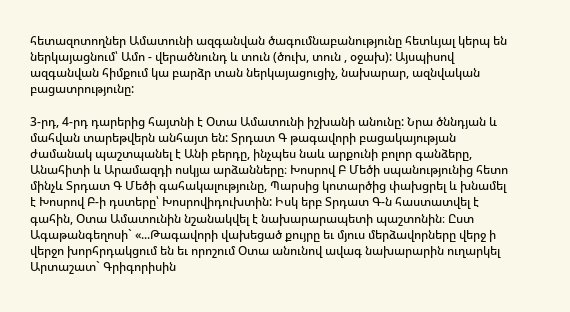հետազոտողներ Ամատունի ազգանվան ծագումնաբանությունը հետևյալ կերպ են ներկայացնում՝ Ամո - վերածնունդ և տուն (ծուխ, տուն , օջախ): Այսպիսով ազգանվան հիմքում կա բարձր տան ներկայացուցիչ, նախարար, ազնվական բացատրությունը:

3-րդ, 4-րդ դարերից հայտնի է Օտա Ամատունի իշխանի անունը: Նրա ծննդյան և մահվան տարեթվերն անհայտ են: Տրդատ Գ թագավորի բացակայության ժամանակ պաշտպանել է Անի բերդը, ինչպես նաև արքունի բոլոր գանձերը, Անահիտի և Արամազդի ոսկյա արձանները։ Խոսրով Բ Մեծի սպանությունից հետո մինչև Տրդատ Գ Մեծի գահակալությունը, Պարսից կոտարծից փախցրել և խնամել է Խոսրով Բ-ի դստերը՝ Խոսրովիդուխտին: Իսկ երբ Տրդատ Գ-ն հաստատվել է գահին, Օտա Ամատունին նշանակվել է նախարարապետի պաշտոնին։ Ըստ Ագաթանգեղոսի` «...Թագավորի վախեցած քույրը եւ մյուս մերձավորները վերջ ի վերջո խորհրդակցում են եւ որոշում Օտա անունով ավագ նախարարին ուղարկել Արտաշատ` Գրիգորիսին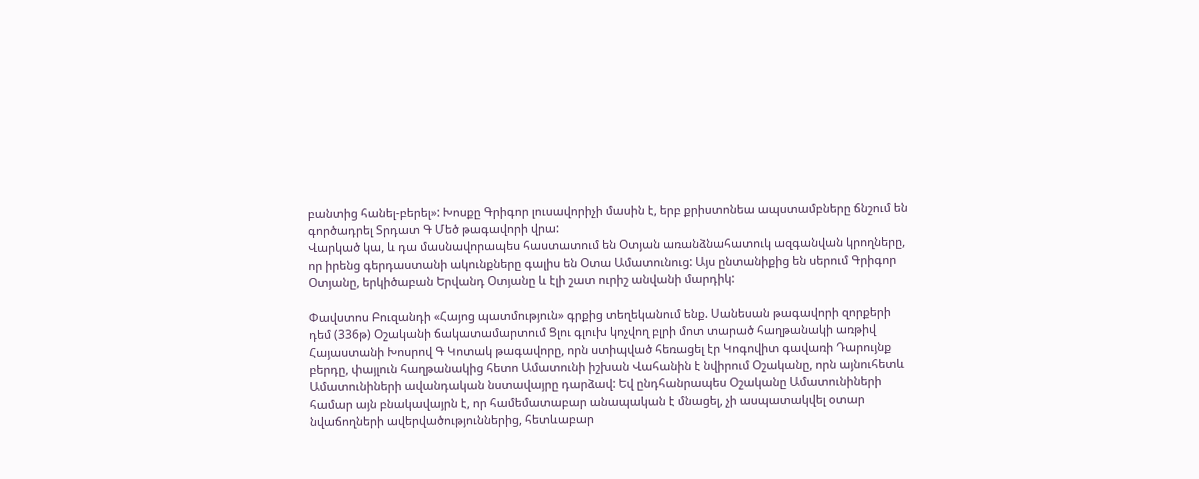բանտից հանել-բերել»: Խոսքը Գրիգոր լուսավորիչի մասին է, երբ քրիստոնեա ապստամբները ճնշում են գործադրել Տրդատ Գ Մեծ թագավորի վրա:
Վարկած կա, և դա մասնավորապես հաստատում են Օտյան առանձնահատուկ ազգանվան կրողները, որ իրենց գերդաստանի ակունքները գալիս են Օտա Ամատունուց: Այս ընտանիքից են սերում Գրիգոր Օտյանը, երկիծաբան Երվանդ Օտյանը և էլի շատ ուրիշ անվանի մարդիկ:

Փավստոս Բուզանդի «Հայոց պատմություն» գրքից տեղեկանում ենք. Սանեսան թագավորի զորքերի դեմ (336թ) Օշականի ճակատամարտում Ցլու գլուխ կոչվող բլրի մոտ տարած հաղթանակի առթիվ Հայաստանի Խոսրով Գ Կոտակ թագավորը, որն ստիպված հեռացել էր Կոգովիտ գավառի Դարույնք բերդը, փայլուն հաղթանակից հետո Ամատունի իշխան Վահանին է նվիրում Օշականը, որն այնուհետև Ամատունիների ավանդական նստավայրը դարձավ: Եվ ընդհանրապես Օշականը Ամատունիների համար այն բնակավայրն է, որ համեմատաբար անապական է մնացել, չի ասպատակվել օտար նվաճողների ավերվածություններից, հետևաբար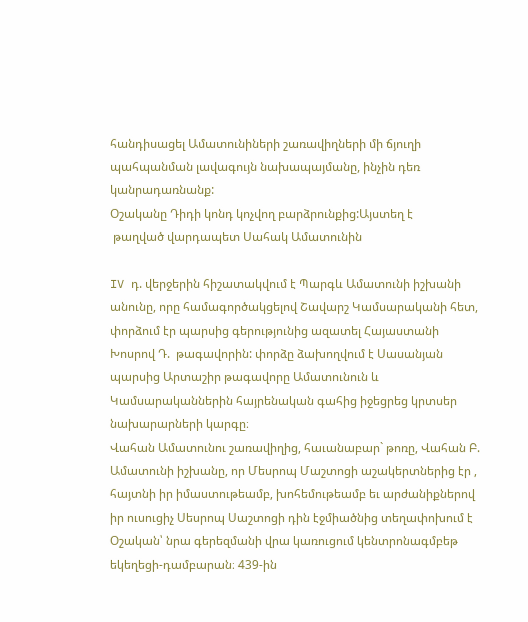հանդիսացել Ամատունիների շառավիղների մի ճյուղի պահպանման լավագույն նախապայմանը, ինչին դեռ կանրադառնանք:
Օշականը Դիդի կոնդ կոչվող բարձրունքից:Այստեղ է
 թաղված վարդապետ Սահակ Ամատունին

IV դ. վերջերին հիշատակվում է Պարգև Ամատունի իշխանի անունը, որը համագործակցելով Շավարշ Կամսարականի հետ, փորձում էր պարսից գերությունից ազատել Հայաստանի  Խոսրով Դ.  թագավորին: փորձը ձախողվում է Սասանյան պարսից Արտաշիր թագավորը Ամատունուն և Կամսարականներին հայրենական գահից իջեցրեց կրտսեր նախարարների կարգը։
Վահան Ամատունու շառավիղից, հաւանաբար` թոռը, Վահան Բ. Ամատունի իշխանը, որ Մեսրոպ Մաշտոցի աշակերտներից էր , հայտնի իր իմաստութեամբ, խոհեմութեամբ եւ արժանիքներով իր ուսուցիչ Սեսրոպ Սաշտոցի դին էջմիածնից տեղափոխում է Օշական՝ նրա գերեզմանի վրա կառուցում կենտրոնագմբեթ եկեղեցի-դամբարան։ 439-ին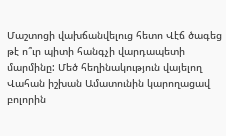Մաշտոցի վախճանվելուց հետո Վէճ ծագեց թէ ո՞ւր պիտի հանգչի վարդապետի մարմինը: Մեծ հեղինակություն վայելող Վահան իշխան Ամատունին կարողացավ բոլորին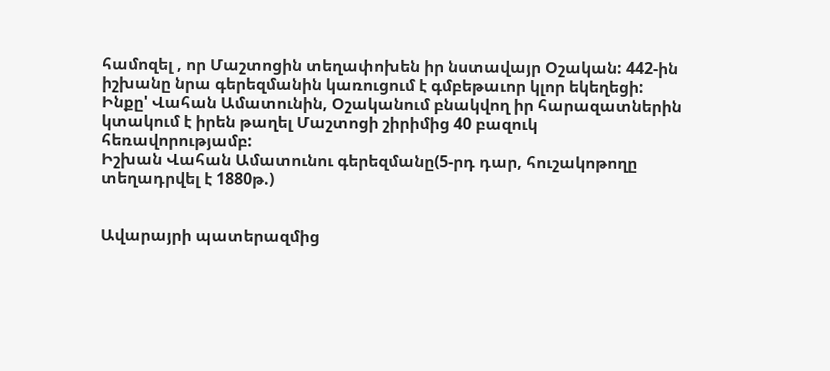համոզել , որ Մաշտոցին տեղափոխեն իր նստավայր Օշական: 442-ին իշխանը նրա գերեզմանին կառուցում է գմբեթաւոր կլոր եկեղեցի: Ինքը' Վահան Ամատունին, Օշականում բնակվող իր հարազատներին կտակում է իրեն թաղել Մաշտոցի շիրիմից 40 բազուկ հեռավորությամբ:
Իշխան Վահան Ամատունու գերեզմանը(5-րդ դար, հուշակոթողը տեղադրվել է 1880թ.)


Ավարայրի պատերազմից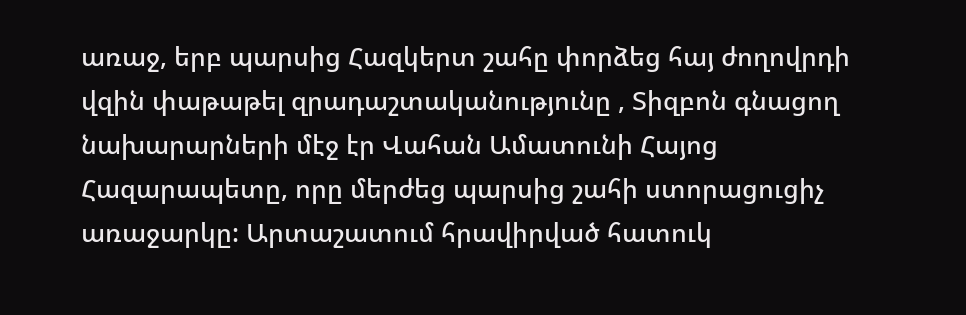առաջ, երբ պարսից Հազկերտ շահը փորձեց հայ ժողովրդի վզին փաթաթել զրադաշտականությունը , Տիզբոն գնացող նախարարների մէջ էր Վահան Ամատունի Հայոց Հազարապետը, որը մերժեց պարսից շահի ստորացուցիչ առաջարկը: Արտաշատում հրավիրված հատուկ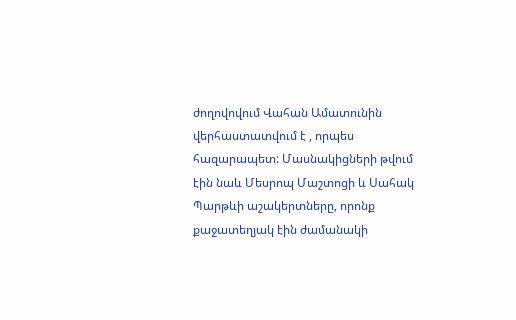ժողովովում Վահան Ամատունին վերհաստատվում է , որպես հազարապետ: Մասնակիցների թվում էին նաև Մեսրոպ Մաշտոցի և Սահակ Պարթևի աշակերտները, որոնք քաջատեղյակ էին ժամանակի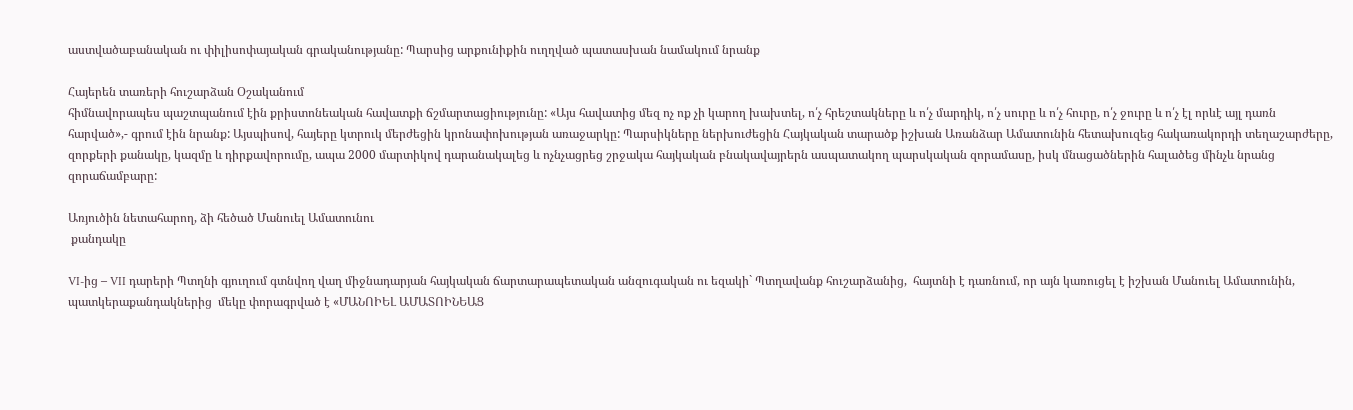աստվածաբանական ու փիլիսոփայական գրականությանը: Պարսից արքունիքին ուղղված պատասխան նամակում նրանք

Հայերեն տառերի հուշարձան Օշականում
հիմնավորապես պաշտպանում էին քրիստոնեական հավատքի ճշմարտացիությունը: «Այս հավատից մեզ ոչ ոք չի կարող խախտել, ո՛չ հրեշտակները և ո՛չ մարդիկ, ո՛չ սուրը և ո՛չ հուրը, ո՛չ ջուրը և ո՛չ էլ որևէ այլ դառն հարված»,- գրում էին նրանք: Այսպիսով, հայերը կտրուկ մերժեցին կրոնափոխության առաջարկը: Պարսիկները ներխուժեցին Հայկական տարածք իշխան Առանձար Ամատունին հետախուզեց հակառակորդի տեղաշարժերը, զորքերի քանակը, կազմը և դիրքավորումը, ապա 2000 մարտիկով դարանակալեց և ոչնչացրեց շրջակա հայկական բնակավայրերն ասպատակող պարսկական զորամասը, իսկ մնացածներին հալածեց մինչև նրանց զորաճամբարը:

Առյուծին նետահարող, ձի հեծած Մանուել Ամատունու
 քանդակը

VI-ից – VII դարերի Պտղնի գյուղում գտնվող վաղ միջնադարյան հայկական ճարտարապետական անզուգական ու եզակի` Պտղավանք հուշարձանից,  հայտնի է դառնում, որ այն կառուցել է իշխան Մանուել Ամատունին, պատկերաքանդակներից  մեկը փորագրված է «ՄԱՆՈԻԵԼ ԱՄԱՏՈԻՆԵԱՑ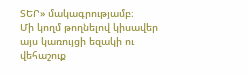ՏԵՐ» մակագրությամբ։
Մի կողմ թողնելով կիսավեր այս կառույցի եզակի ու վեհաշուք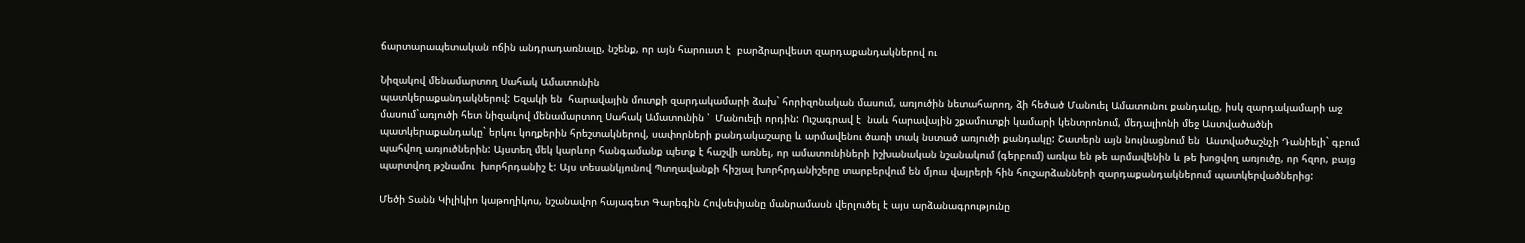ճարտարապետական ոճին անդրադառնալը, նշենք, որ այն հարուստ է  բարձրարվեստ զարդաքանդակներով ու

Նիզակով մենամարտող Սահակ Ամատունին
պատկերաքանդակներով: Եզակի են  հարավային մուտքի զարդակամարի ձախ` հորիզոնական մասում, առյուծին նետահարող, ձի հեծած Մանուել Ամատունու քանդակը, իսկ զարդակամարի աջ  մասում`առյուծի հետ նիզակով մենամարտող Սահակ Ամատունին ՝  Մանուելի որդին: Ուշագրավ է  նաև հարավային շքամուտքի կամարի կենտրոնում, մեդալիոնի մեջ Աստվածածնի պատկերաքանդակը` երկու կողքերին հրեշտակներով, սափորների քանդակաշարը և արմավենու ծառի տակ նստած առյուծի քանդակը: Շատերն այն նույնացնում են  Աստվածաշնչի Դանիելի` գբում պահվող առյուծներին: Այստեղ մեկ կարևոր հանգամանք պետք է հաշվի առնել, որ ամատունիների իշխանական նշանակում (գերբում) առկա են թե արմավենին և թե խոցվող առյուծը, որ հզոր, բայց պարտվող թշնամու  խորհրդանիշ է: Այս տեսանկյունով Պտղավանքի հիշյալ խորհրդանիշերը տարբերվում են մյուս վայրերի հին հուշարձանների զարդաքանդակներում պատկերվածներից:

Մեծի Տանն Կիլիկիո կաթողիկոս, նշանավոր հայագետ Գարեգին Հովսեփյանը մանրամասն վերլուծել է այս արձանագրությունը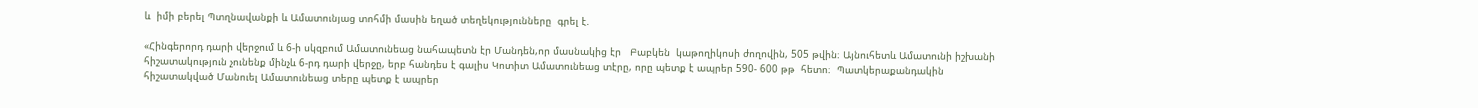և  իմի բերել Պտղնավանքի և Ամատունյաց տոհմի մասին եղած տեղեկությունները  գրել է.

«Հինգերորդ դարի վերջում և 6-ի սկզբում Ամատունեաց նահապետն էր Մանդեն,որ մասնակից էր   Բաբկեն  կաթողիկոսի ժողովին, 505 թվին։ Այնուհետև Ամատունի իշխանի հիշատակություն չունենք մինչև 6-րդ դարի վերջը, երբ հանդես է գալիս Կոտիտ Ամատունեաց տէրը, որը պետք է ապրեր 590- 600 թթ  հետո։  Պատկերաքանդակին հիշատակված Մանուել Ամատունեաց տերը պետք է ապրեր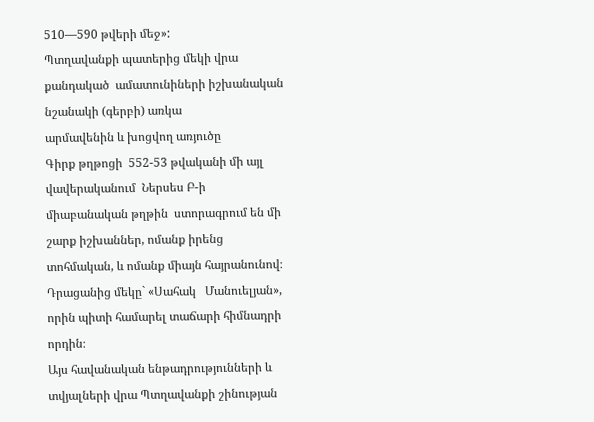510—590 թվերի մեջ»:
Պտղավանքի պատերից մեկի վրա քանդակած  ամատունիների իշխանական նշանակի (գերբի) առկա
արմավենին և խոցվող առյուծը
Գիրք թղթոցի  552-53 թվականի մի այլ վավերականում  Ներսես Բ-ի միաբանական թղթին  ստորագրում են մի շարք իշխաններ, ոմանք իրենց տոհմական, և ոմանք միայն հայրանունով։  Դրացանից մեկը` «Սահակ   Մանուելյան», որին պիտի համարել տաճարի հիմնադրի որդին։
Այս հավանական ենթադրությունների և տվյալների վրա Պտղավանքի շինության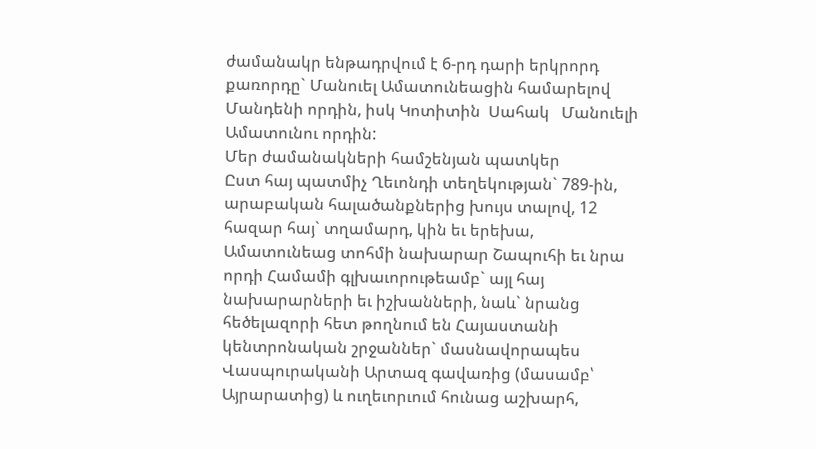ժամանակր ենթադրվում է 6-րդ դարի երկրորդ քառորդը` Մանուել Ամատունեացին համարելով Մանդենի որդին, իսկ Կոտիտին  Սահակ   Մանուելի Ամատունու որդին:
Մեր ժամանակների համշենյան պատկեր
Ըստ հայ պատմիչ Ղեւոնդի տեղեկության` 789-ին, արաբական հալածանքներից խույս տալով, 12 հազար հայ` տղամարդ, կին եւ երեխա, Ամատունեաց տոհմի նախարար Շապուհի եւ նրա որդի Համամի գլխաւորութեամբ` այլ հայ նախարարների եւ իշխանների, նաև` նրանց հեծելազորի հետ թողնում են Հայաստանի կենտրոնական շրջաններ` մասնավորապես Վասպուրականի Արտազ գավառից (մասամբ՝ Այրարատից) և ուղեւորւում հունաց աշխարհ,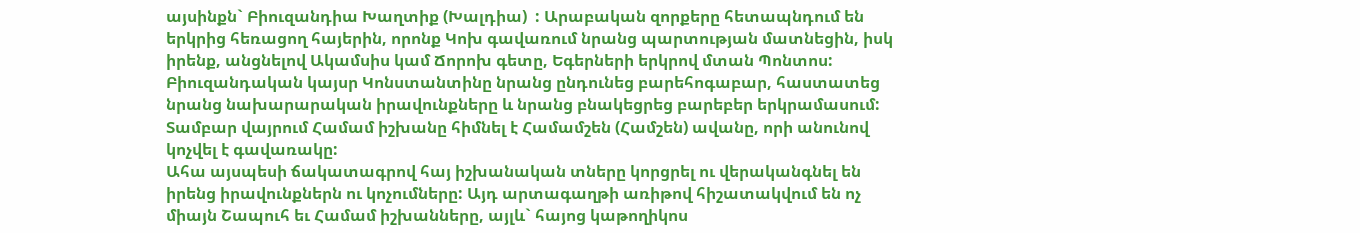այսինքն` Բիուզանդիա Խաղտիք (Խալդիա)  : Արաբական զորքերը հետապնդում են երկրից հեռացող հայերին, որոնք Կոխ գավառում նրանց պարտության մատնեցին, իսկ իրենք, անցնելով Ակամսիս կամ Ճորոխ գետը, Եգերների երկրով մտան Պոնտոս: Բիուզանդական կայսր Կոնստանտինը նրանց ընդունեց բարեհոգաբար, հաստատեց նրանց նախարարական իրավունքները և նրանց բնակեցրեց բարեբեր երկրամասում: Տամբար վայրում Համամ իշխանը հիմնել է Համամշեն (Համշեն) ավանը, որի անունով կոչվել է գավառակը:
Ահա այսպեսի ճակատագրով հայ իշխանական տները կորցրել ու վերականգնել են իրենց իրավունքներն ու կոչումները: Այդ արտագաղթի առիթով հիշատակվում են ոչ միայն Շապուհ եւ Համամ իշխանները, այլև` հայոց կաթողիկոս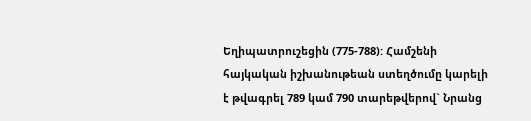Եղիպատրուշեցին (775-788): Համշենի հայկական իշխանութեան ստեղծումը կարելի է թվագրել 789 կամ 790 տարեթվերով` Նրանց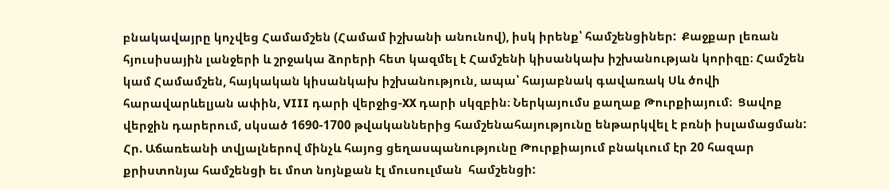բնակավայրը կոչվեց Համամշեն (Համամ իշխանի անունով), իսկ իրենք՝ համշենցիներ:  Քաջքար լեռան հյուսիսային լանջերի և շրջակա ձորերի հետ կազմել է Համշենի կիսանկախ իշխանության կորիզը։ Համշեն կամ Համամշեն, հայկական կիսանկախ իշխանություն, ապա՝ հայաբնակ գավառակ Սև ծովի հարավարևելյան ափին, VIII դարի վերջից-XX դարի սկզբին։ Ներկայումս քաղաք Թուրքիայում։  Ցավոք վերջին դարերում, սկսած 1690-1700 թվականներից համշենահայությունը ենթարկվել է բռնի իսլամացման: Հր. Աճառեանի տվյալներով մինչև հայոց ցեղասպանությունը Թուրքիայում բնակւում էր 20 հազար քրիստոնյա համշենցի եւ մոտ նոյնքան էլ մուսուլման  համշենցի: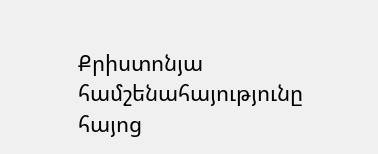Քրիստոնյա համշենահայությունը հայոց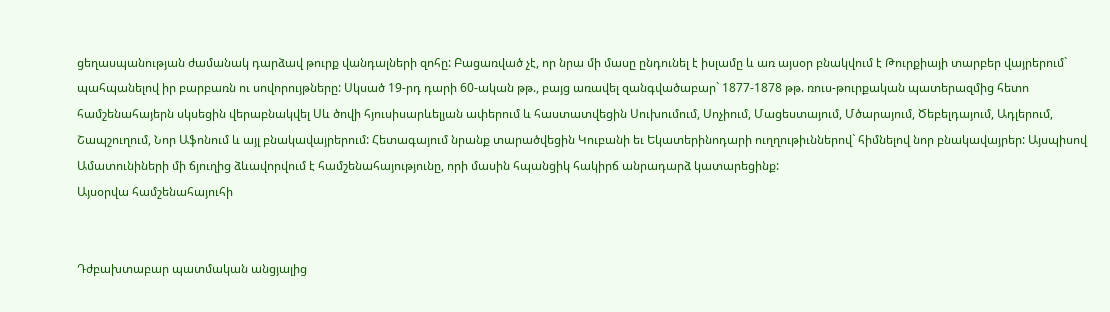ցեղասպանության ժամանակ դարձավ թուրք վանդալների զոհը: Բացառված չէ, որ նրա մի մասը ընդունել է իսլամը և առ այսօր բնակվում է Թուրքիայի տարբեր վայրերում` պահպանելով իր բարբառն ու սովորույթները: Սկսած 19-րդ դարի 60-ական թթ., բայց առավել զանգվածաբար` 1877-1878 թթ. ռուս-թուրքական պատերազմից հետո համշենահայերն սկսեցին վերաբնակվել Սև ծովի հյուսիսարևելյան ափերում և հաստատվեցին Սուխումում, Սոչիում, Մացեստայում, Մծարայում, Ծեբելդայում, Ադլերում, Շապշուղում, Նոր Աֆոնում և այլ բնակավայրերում: Հետագայում նրանք տարածվեցին Կուբանի եւ Եկատերինոդարի ուղղութիւններով` հիմնելով նոր բնակավայրեր: Այսպիսով Ամատունիների մի ճյուղից ձևավորվում է համշենահայությունը, որի մասին հպանցիկ հակիրճ անրադարձ կատարեցինք:
Այսօրվա համշենահայուհի


Դժբախտաբար պատմական անցյալից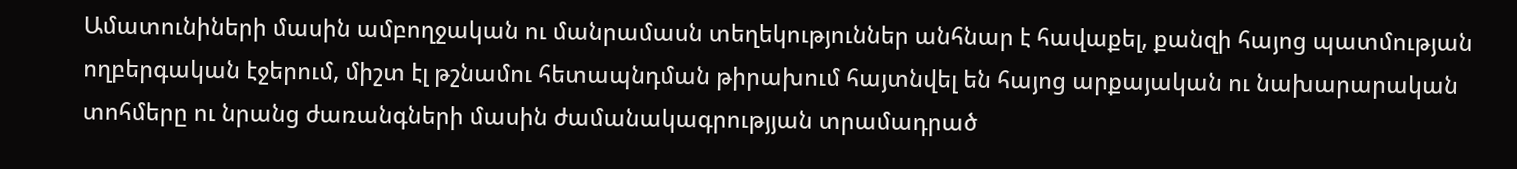Ամատունիների մասին ամբողջական ու մանրամասն տեղեկություններ անհնար է հավաքել, քանզի հայոց պատմության ողբերգական էջերում, միշտ էլ թշնամու հետապնդման թիրախում հայտնվել են հայոց արքայական ու նախարարական տոհմերը ու նրանց ժառանգների մասին ժամանակագրությյան տրամադրած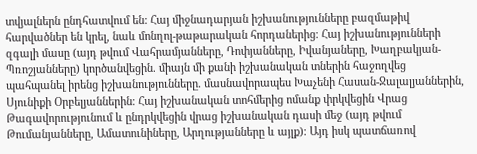տվյալներն ընդհատվում են: Հայ միջնադարյան իշխանությունները բազմաթիվ հարվածներ են կրել, նաև մոնղոլ-թաթարական հորդաներից։ Հայ իշխանությունների զգալի մասը (այդ թվում Վահրամյանները, Դոփյանները, Իվանյաները, Խաղբակյան-Պռոշյանները) կործանվեցին. միայն մի քանի իշխանական տներին հաջողվեց պահպանել իրենց իշխանությունները. մասնավորապես Խաչենի Հասան-Ջալալյաններին, Սյունիքի Օրբելյաններին։ Հայ իշխանական տոհմերից ոմանք փրկվեցին Վրաց Թագավորությունում և ընդրկվեցին վրաց իշխանական դասի մեջ (այդ թվում Թումանյանները, Ամատունիները, Արղությանները և այլք)։ Այդ իսկ պատճառով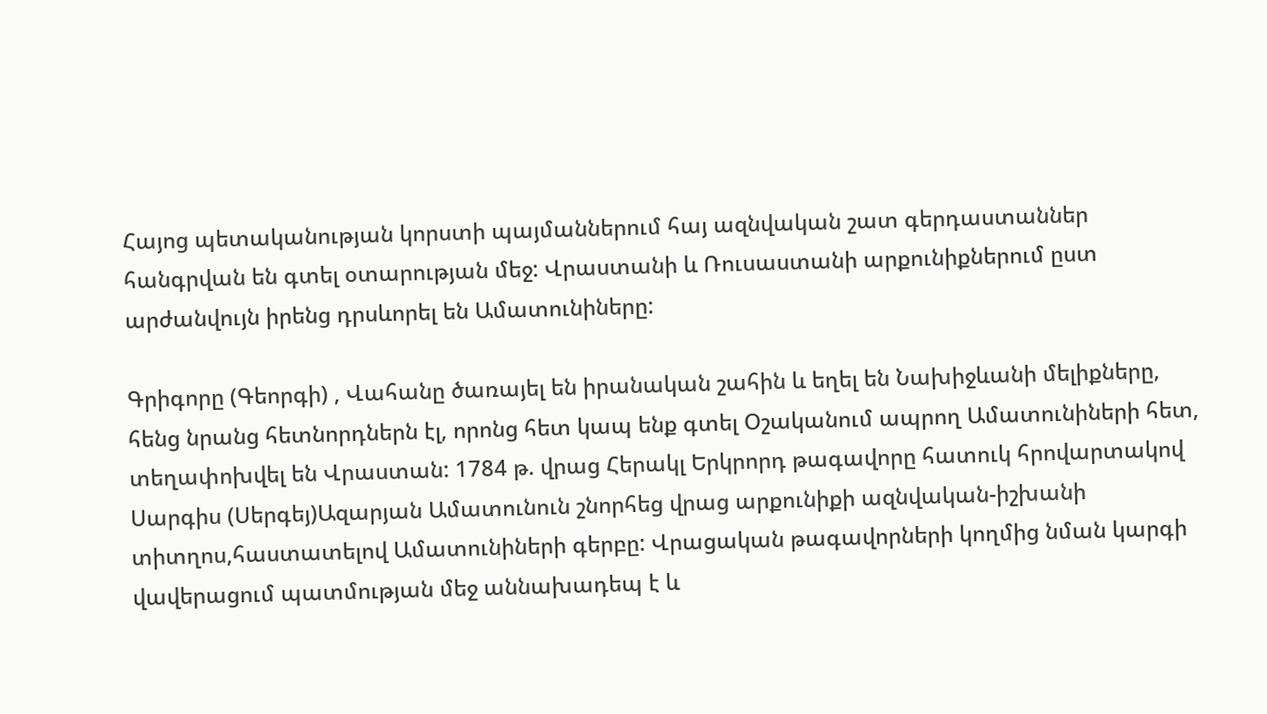Հայոց պետականության կորստի պայմաններում հայ ազնվական շատ գերդաստաններ հանգրվան են գտել օտարության մեջ: Վրաստանի և Ռուսաստանի արքունիքներում ըստ արժանվույն իրենց դրսևորել են Ամատունիները:

Գրիգորը (Գեորգի) , Վահանը ծառայել են իրանական շահին և եղել են Նախիջևանի մելիքները, հենց նրանց հետնորդներն էլ, որոնց հետ կապ ենք գտել Օշականում ապրող Ամատունիների հետ, տեղափոխվել են Վրաստան: 1784 թ. վրաց Հերակլ Երկրորդ թագավորը հատուկ հրովարտակով Սարգիս (Սերգեյ)Ազարյան Ամատունուն շնորհեց վրաց արքունիքի ազնվական-իշխանի տիտղոս,հաստատելով Ամատունիների գերբը: Վրացական թագավորների կողմից նման կարգի վավերացում պատմության մեջ աննախադեպ է և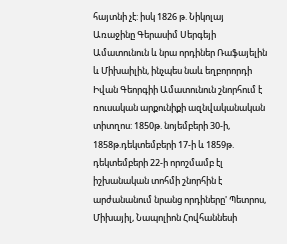հայտնի չէ: իսկ 1826 թ. Նիկոլայ Առաջինը Գերասիմ Սերգեյի Ամատունուն և նրա որդիներ Ռաֆայելին և Միխաիլին, ինչպես նաև եղբորորդի Իվան Գեորգիի Ամատունուն շնորհում է ռուսական արքունիքի ազնվականական տիտղոս: 1850թ. նոյեմբերի 30-ի, 1858թ.դեկտեմբերի 17-ի և 1859թ. դեկտեմբերի 22-ի որոշմամբ էլ իշխանական տոհմի շնորհին է արժանանում նրանց որդիները' Պետրոս, Միխայիլ, Նապոլիոն Հովհաննեսի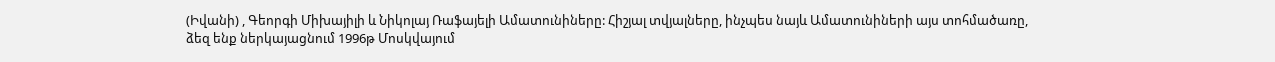(Իվանի) , Գեորգի Միխայիլի և Նիկոլայ Ռաֆայելի Ամատունիները: Հիշյալ տվյալները, ինչպես նայև Ամատունիների այս տոհմածառը, ձեզ ենք ներկայացնում 1996թ Մոսկվայում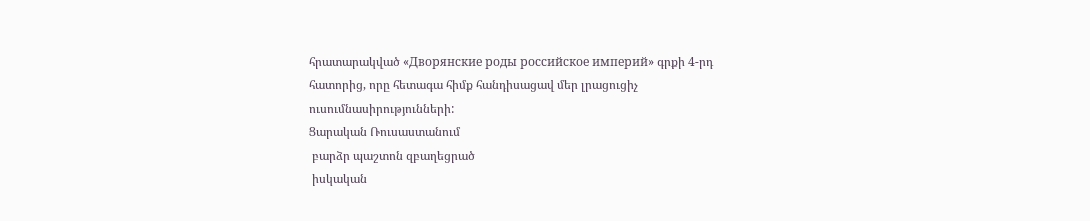հրատարակված «Дворянские роды российское империй» գրքի 4-րդ հատորից, որը հետագա հիմք հանդիսացավ մեր լրացուցիչ ուսումնասիրությունների:
Ցարական Ռուսաստանում
 բարձր պաշտոն զբաղեցրած
 իսկական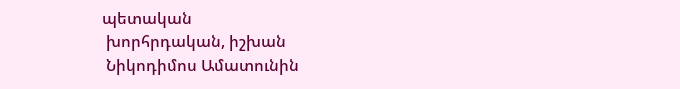պետական
 խորհրդական, իշխան
 Նիկոդիմոս Ամատունին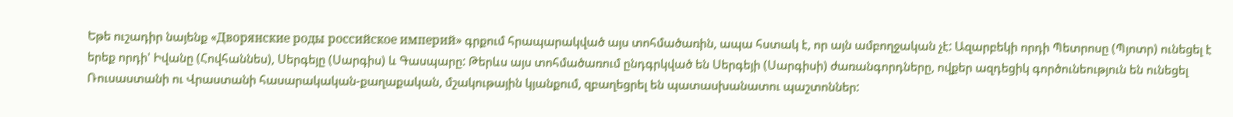Եթե ուշադիր նայենք «Дворянские роды российское империй» գրքում հրապարակված այս տոհմածառին, ապա հստակ է, որ այն ամբողջական չէ: Ազարբեկի որդի Պետրոսը (Պյոտր) ունեցել է երեք որդի' Իվանը (Հովհաննես), Սերգեյը (Սարգիս) և Գասպարը: Թերևս այս տոհմածառում ընդգրկված են Սերգեյի (Սարգիսի) ժառանգորդները, ովքեր ազդեցիկ գործունեություն են ունեցել Ռուսաստանի ու Վրաստանի հասարակական-քաղաքական, մշակութային կյանքում, զբաղեցրել են պատասխանատու պաշտոններ: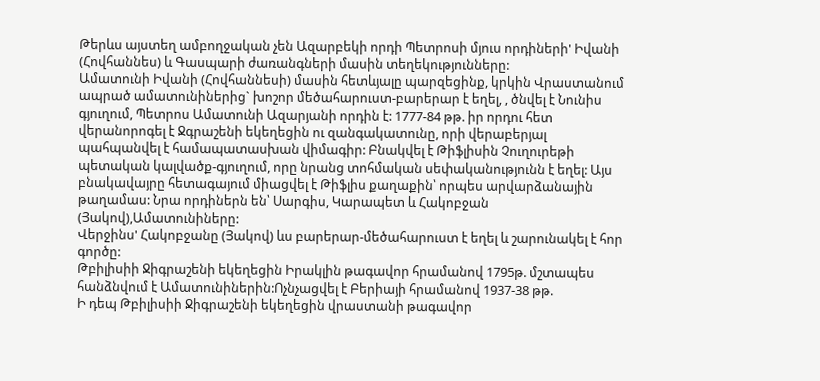Թերևս այստեղ ամբողջական չեն Ազարբեկի որդի Պետրոսի մյուս որդիների' Իվանի (Հովհաննես) և Գասպարի ժառանգների մասին տեղեկությունները:
Ամատունի Իվանի (Հովհաննեսի) մասին հետևյալը պարզեցինք, կրկին Վրաստանում ապրած ամատունիներից` խոշոր մեծահարուստ-բարերար է եղել, , ծնվել է Նունիս գյուղում, Պետրոս Ամատունի Ազարյանի որդին է: 1777-84 թթ. իր որդու հետ վերանորոգել է Ջգրաշենի եկեղեցին ու զանգակատունը, որի վերաբերյալ պահպանվել է համապատասխան վիմագիր: Բնակվել է Թիֆլիսին Չուղուրեթի պետական կալվածք-գյուղում, որը նրանց տոհմական սեփականությունն է եղել: Այս բնակավայրը հետագայում միացվել է Թիֆլիս քաղաքին՝ որպես արվարձանային թաղամաս: Նրա որդիներն են՝ Սարգիս, Կարապետ և Հակոբջան (Յակով),Ամատունիները:
Վերջինս' Հակոբջանը (Յակով) ևս բարերար-մեծահարուստ է եղել և շարունակել է հոր գործը:
Թբիլիսիի Ջիգրաշենի եկեղեցին Իրակլին թագավոր հրամանով 1795թ. մշտապես հանձնվում է Ամատունիներին:Ոչնչացվել է Բերիայի հրամանով 1937-38 թթ.
Ի դեպ Թբիլիսիի Ջիգրաշենի եկեղեցին վրաստանի թագավոր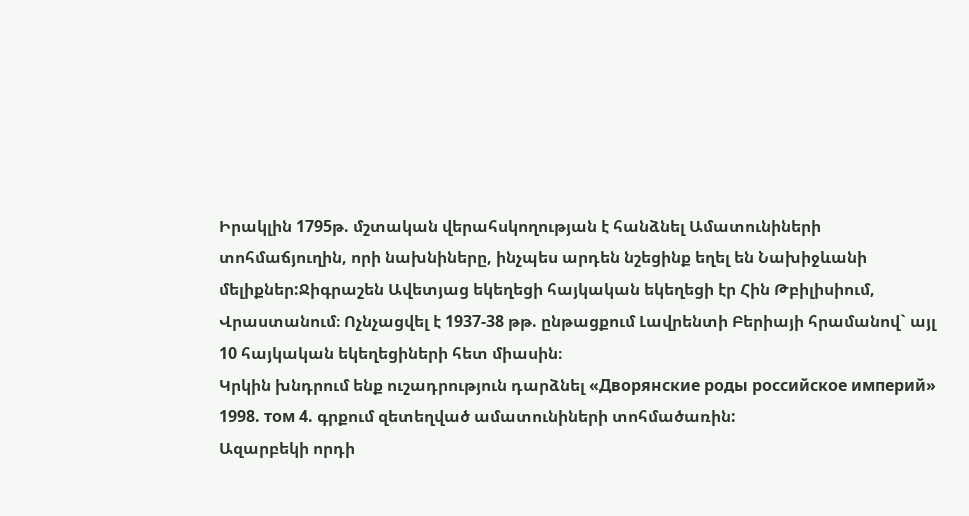Իրակլին 1795թ. մշտական վերահսկողության է հանձնել Ամատունիների տոհմաճյուղին, որի նախնիները, ինչպես արդեն նշեցինք եղել են Նախիջևանի մելիքներ:Ջիգրաշեն Ավետյաց եկեղեցի հայկական եկեղեցի էր Հին Թբիլիսիում, Վրաստանում։ Ոչնչացվել է 1937-38 թթ. ընթացքում Լավրենտի Բերիայի հրամանով` այլ 10 հայկական եկեղեցիների հետ միասին։
Կրկին խնդրում ենք ուշադրություն դարձնել «Дворянские роды российское империй» 1998. том 4. գրքում զետեղված ամատունիների տոհմածառին:
Ազարբեկի որդի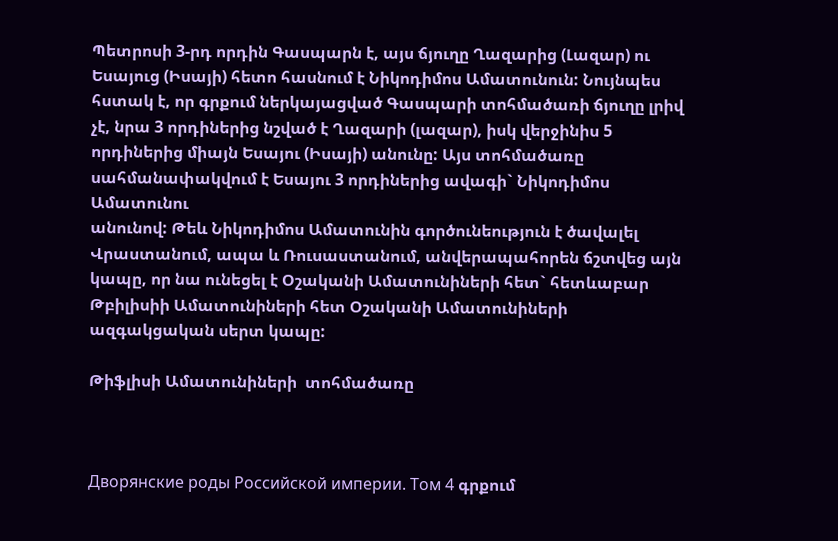Պետրոսի 3-րդ որդին Գասպարն է, այս ճյուղը Ղազարից (Լազար) ու Եսայուց (Իսայի) հետո հասնում է Նիկոդիմոս Ամատունուն: Նույնպես հստակ է, որ գրքում ներկայացված Գասպարի տոհմածառի ճյուղը լրիվ չէ, նրա 3 որդիներից նշված է Ղազարի (լազար), իսկ վերջինիս 5 որդիներից միայն Եսայու (Իսայի) անունը: Այս տոհմածառը սահմանափակվում է Եսայու 3 որդիներից ավագի` Նիկոդիմոս Ամատունու
անունով: Թեև Նիկոդիմոս Ամատունին գործունեություն է ծավալել Վրաստանում, ապա և Ռուսաստանում, անվերապահորեն ճշտվեց այն կապը, որ նա ունեցել է Օշականի Ամատունիների հետ` հետևաբար Թբիլիսիի Ամատունիների հետ Օշականի Ամատունիների ազգակցական սերտ կապը:

Թիֆլիսի Ամատունիների  տոհմածառը



Дворянские роды Российской империи. Том 4 գրքում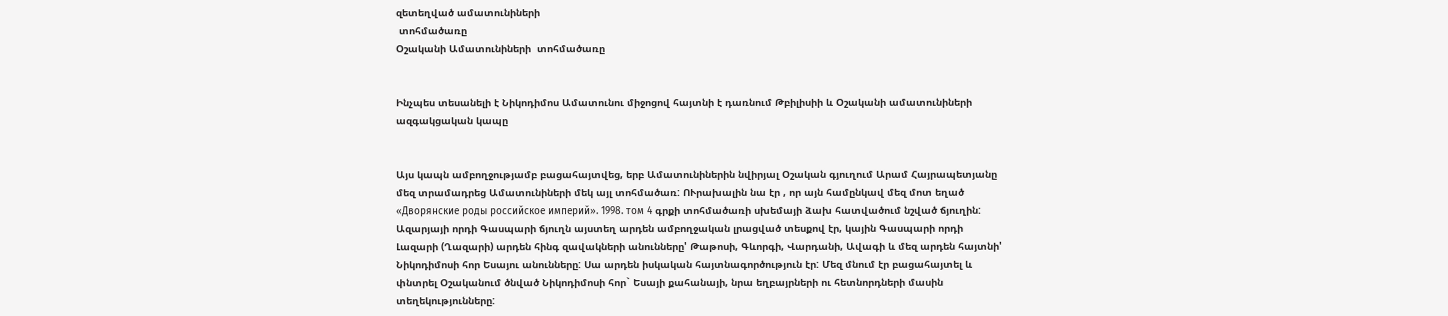զետեղված ամատունիների
 տոհմածառը
Օշականի Ամատունիների  տոհմածառը


Ինչպես տեսանելի է Նիկոդիմոս Ամատունու միջոցով հայտնի է դառնում Թբիլիսիի և Օշականի ամատունիների ազգակցական կապը


Այս կապն ամբողջությամբ բացահայտվեց, երբ Ամատունիներին նվիրյալ Օշական գյուղում Արամ Հայրապետյանը մեզ տրամադրեց Ամատունիների մեկ այլ տոհմածառ: ՈՒրախալին նա էր , որ այն համընկավ մեզ մոտ եղած  «Дворянские роды российское империй». 1998. том 4 գրքի տոհմածառի սխեմայի ձախ հատվածում նշված ճյուղին: Ազարյայի որդի Գասպարի ճյուղն այստեղ արդեն ամբողջական լրացված տեսքով էր, կային Գասպարի որդի Լազարի (Ղազարի) արդեն հինգ զավակների անունները' Թաթոսի, Գևորգի, Վարդանի, Ավագի և մեզ արդեն հայտնի' Նիկոդիմոսի հոր Եսայու անունները: Սա արդեն իսկական հայտնագործություն էր: Մեզ մնում էր բացահայտել և փնտրել Օշականում ծնված Նիկոդիմոսի հոր` Եսայի քահանայի, նրա եղբայրների ու հետնորդների մասին տեղեկությունները: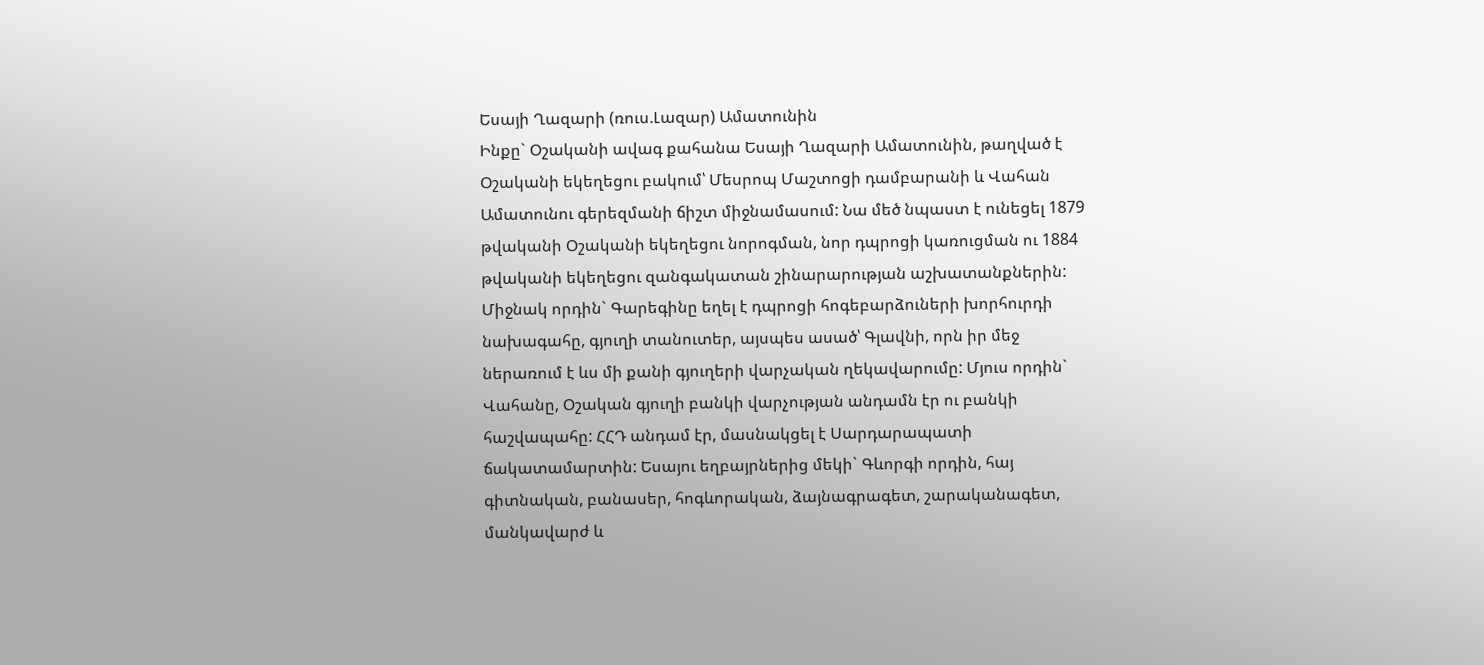Եսայի Ղազարի (ռուս.Լազար) Ամատունին
Ինքը` Օշականի ավագ քահանա Եսայի Ղազարի Ամատունին, թաղված է Օշականի եկեղեցու բակում՝ Մեսրոպ Մաշտոցի դամբարանի և Վահան Ամատունու գերեզմանի ճիշտ միջնամասում: Նա մեծ նպաստ է ունեցել 1879 թվականի Օշականի եկեղեցու նորոգման, նոր դպրոցի կառուցման ու 1884 թվականի եկեղեցու զանգակատան շինարարության աշխատանքներին: Միջնակ որդին` Գարեգինը եղել է դպրոցի հոգեբարձուների խորհուրդի նախագահը, գյուղի տանուտեր, այսպես ասած՝ Գլավնի, որն իր մեջ ներառում է ևս մի քանի գյուղերի վարչական ղեկավարումը: Մյուս որդին` Վահանը, Օշական գյուղի բանկի վարչության անդամն էր ու բանկի հաշվապահը: ՀՀԴ անդամ էր, մասնակցել է Սարդարապատի ճակատամարտին: Եսայու եղբայրներից մեկի` Գևորգի որդին, հայ գիտնական, բանասեր, հոգևորական, ձայնագրագետ, շարականագետ, մանկավարժ և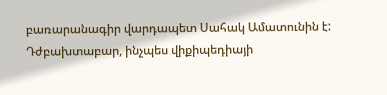բառարանագիր վարդապետ Սահակ Ամատունին է:
Դժբախտաբար, ինչպես վիքիպեդիայի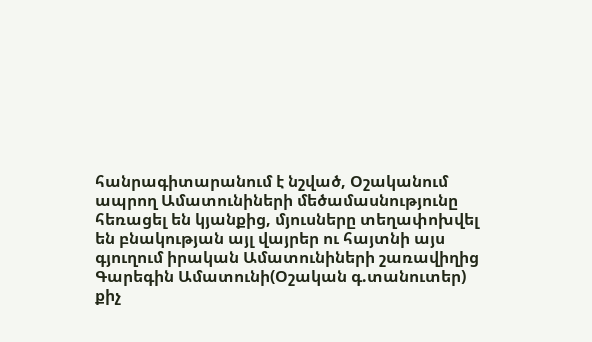հանրագիտարանում է նշված, Օշականում ապրող Ամատունիների մեծամասնությունը հեռացել են կյանքից, մյուսները տեղափոխվել են բնակության այլ վայրեր ու հայտնի այս գյուղում իրական Ամատունիների շառավիղից
Գարեգին Ամատունի(Օշական գ.տանուտեր)
քիչ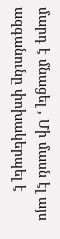մարդ է մնացել , Մի մասն էլ այս ազգանունը փոխակերպել է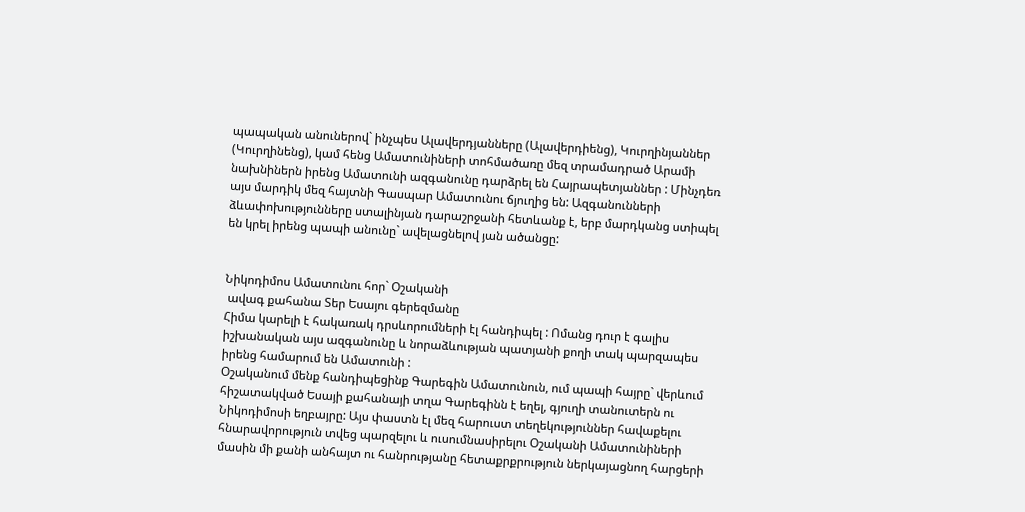պապական անուներով` ինչպես Ալավերդյանները (Ալավերդիենց), Կուրղինյաններ (Կուրղինենց), կամ հենց Ամատունիների տոհմածառը մեզ տրամադրած Արամի նախնիներն իրենց Ամատունի ազգանունը դարձրել են Հայրապետյաններ : Մինչդեռ այս մարդիկ մեզ հայտնի Գասպար Ամատունու ճյուղից են: Ազգանունների ձևափոխությունները ստալինյան դարաշրջանի հետևանք է, երբ մարդկանց ստիպել են կրել իրենց պապի անունը` ավելացնելով յան ածանցը:


Նիկոդիմոս Ամատունու հոր` Օշականի
 ավագ քահանա Տեր Եսայու գերեզմանը
Հիմա կարելի է հակառակ դրսևորումների էլ հանդիպել : Ոմանց դուր է գալիս իշխանական այս ազգանունը և նորաձևության պատյանի քողի տակ պարզապես իրենց համարում են Ամատունի :
Օշականում մենք հանդիպեցինք Գարեգին Ամատունուն, ում պապի հայրը` վերևում հիշատակված Եսայի քահանայի տղա Գարեգինն է եղել, գյուղի տանուտերն ու Նիկոդիմոսի եղբայրը: Այս փաստն էլ մեզ հարուստ տեղեկություններ հավաքելու հնարավորություն տվեց պարզելու և ուսումնասիրելու Օշականի Ամատունիների մասին մի քանի անհայտ ու հանրությանը հետաքրքրություն ներկայացնող հարցերի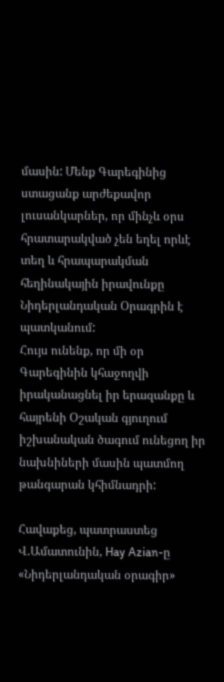մասին: Մենք Գարեգինից ստացանք արժեքավոր լուսանկարներ, որ մինչև օրս հրատարակված չեն եղել որևէ տեղ և հրապարակման հեղինակային իրավունքը Նիդերլանդական Օրագրին է պատկանում:
Հույս ունենք, որ մի օր Գարեգինին կհաջողվի իրականացնել իր երազանքը և հայրենի Օշական գյուղում իշխանական ծագում ունեցող իր նախնիների մասին պատմող թանգարան կհիմնադրի:

Հավաքեց, պատրաստեց Վ.Ամատունին, Hay Azian-ը
«Նիդերլանդական օրագիր»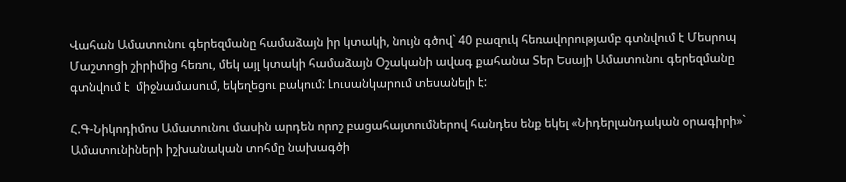Վահան Ամատունու գերեզմանը համաձայն իր կտակի, նույն գծով` 40 բազուկ հեռավորությամբ գտնվում է Մեսրոպ Մաշտոցի շիրիմից հեռու, մեկ այլ կտակի համաձայն Օշականի ավագ քահանա Տեր Եսայի Ամատունու գերեզմանը գտնվում է  միջնամասում, եկեղեցու բակում: Լուսանկարում տեսանելի է:

Հ.Գ-Նիկոդիմոս Ամատունու մասին արդեն որոշ բացահայտումներով հանդես ենք եկել «Նիդերլանդական օրագիրի»` Ամատունիների իշխանական տոհմը նախագծի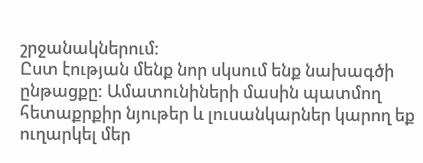շրջանակներում:
Ըստ էության մենք նոր սկսում ենք նախագծի ընթացքը: Ամատունիների մասին պատմող հետաքրքիր նյութեր և լուսանկարներ կարող եք ուղարկել մեր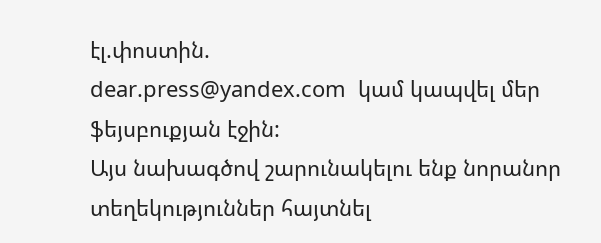էլ.փոստին.
dear.press@yandex.com  կամ կապվել մեր ֆեյսբուքյան էջին:
Այս նախագծով շարունակելու ենք նորանոր տեղեկություններ հայտնել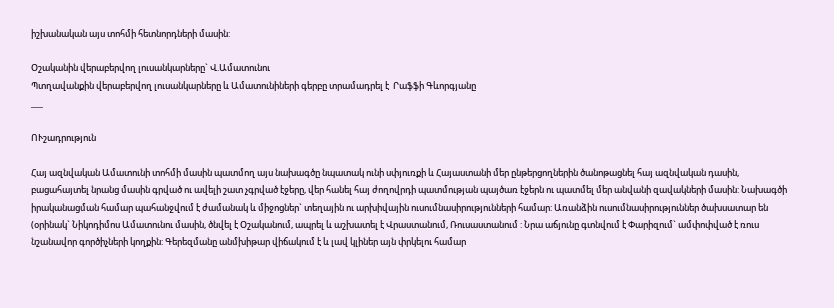իշխանական այս տոհմի հետնորդների մասին:

Օշականին վերաբերվող լուսանկարները` Վ.Ամատունու
Պտղավանքին վերաբերվող լուսանկարները և Ամատունիների գերբը տրամադրել է  Րաֆֆի Գևորգյանը
___

ՈՒշադրություն

Հայ ազնվական Ամատունի տոհմի մասին պատմող այս նախագծը նպատակ ունի սփյուռքի և Հայաստանի մեր ընթերցողներին ծանոթացնել հայ ազնվական դասին, բացահայտել նրանց մասին գրված ու ավելի շատ չգրված էջերը, վեր հանել հայ ժողովրդի պատմության պայծառ էջերն ու պատմել մեր անվանի զավակների մասին: Նախագծի իրականացման համար պահանջվում է ժամանակ և միջոցներ` տեղային ու արխիվային ուսումնասիրությունների համար: Առանձին ուսումնասիրություններ ծախսատար են (օրինակ` Նիկոդիմոս Ամատունու մասին, ծնվել է Օշականում, ապրել և աշխատել է Վրաստանում, Ռուսաստանում : Նրա աճյունը գտնվում է Փարիզում` ամփոփված է ռուս նշանավոր գործիչների կողքին: Գերեզմանը անմխիթար վիճակում է և լավ կլիներ այն փրկելու համար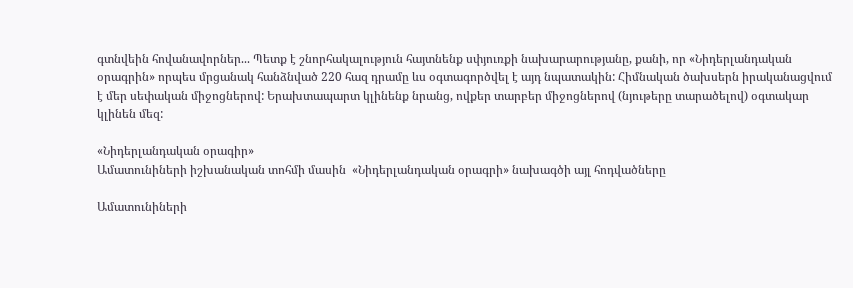գտնվեին հովանավորներ... Պետք է շնորհակալություն հայտնենք սփյուռքի նախարարությանը, քանի, որ «Նիդերլանդական օրագրին» որպես մրցանակ հանձնված 220 հազ դրամը ևս օգտագործվել է այդ նպատակին: Հիմնական ծախսերն իրականացվում է մեր սեփական միջոցներով: Երախտապարտ կլինենք նրանց, ովքեր տարբեր միջոցներով (նյութերը տարածելով) օգտակար կլինեն մեզ:

«Նիդերլանդական օրագիր»
Ամատունիների իշխանական տոհմի մասին  «Նիդերլանդական օրագրի» նախագծի այլ հոդվածները

Ամատունիների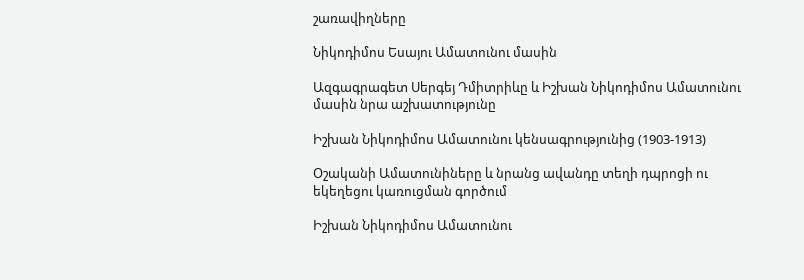շառավիղները

Նիկոդիմոս Եսայու Ամատունու մասին

Ազգագրագետ Սերգեյ Դմիտրիևը և Իշխան Նիկոդիմոս Ամատունու մասին նրա աշխատությունը

Իշխան Նիկոդիմոս Ամատունու կենսագրությունից (1903-1913)

Օշականի Ամատունիները և նրանց ավանդը տեղի դպրոցի ու եկեղեցու կառուցման գործում

Իշխան Նիկոդիմոս Ամատունու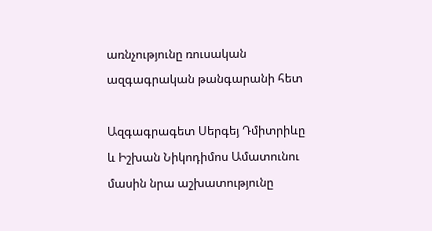առնչությունը ռուսական ազգագրական թանգարանի հետ

Ազգագրագետ Սերգեյ Դմիտրիևը և Իշխան Նիկոդիմոս Ամատունու մասին նրա աշխատությունը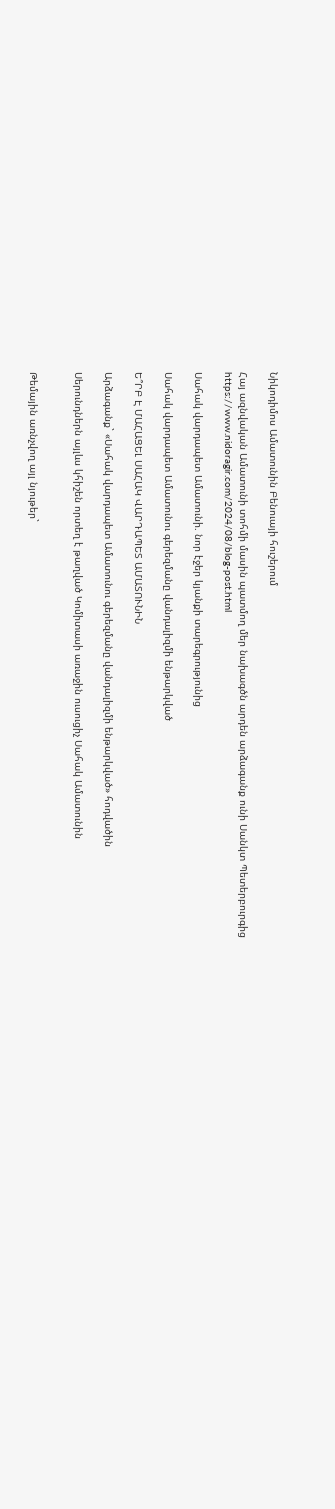Նիկոդիմոս Ամատունին Բենուայի հուշերում

Հայ ազնվական Ամատունի տոհմի մասին պատմող մեր նախագծն արդեն արձագանք ունի Սանկտ Պետերբուրգից
https://www.nidoragir.com/2024/08/blog-post.html

Սահակ վարդապետ Ամատունի. նոր էջեր կյանքի տարեգրությունից

Սահակ վարդապետ Ամատունու գերեզմանը վանդալիզմի ենթարկված

Ե՞ՐԲ Է ՄԱՀԱՑԵԼ ՍԱՀԱԿ ՎԱՐԴԱՊԵՏ ԱՄԱՏՈՒՆԻՆ

Արձագանք` «Սահակ վարդապետ Ամատունու գերեզմանը վանդալիզմի ենթարկված» հոդվածին

Սերունդներն այլևս կհիշեն որտեղ է թաղված Կոմիտասի առաջին ուսուցիչ Սահակ Ամատունին


Թեմային առնչվող այլ նյութեր`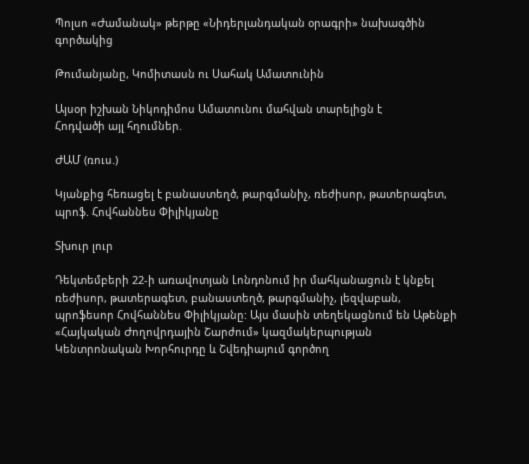Պոլսո «Ժամանակ» թերթը «Նիդերլանդական օրագրի» նախագծին գործակից

Թումանյանը, Կոմիտասն ու Սահակ Ամատունին

Այսօր իշխան Նիկոդիմոս Ամատունու մահվան տարելիցն է
Հոդվածի այլ հղումներ.

ԺԱՄ (ռուս.)

Կյանքից հեռացել է բանաստեղծ, թարգմանիչ, ռեժիսոր, թատերագետ, պրոֆ. Հովհաննես Փիլիկյանը

Տխուր լուր

Դեկտեմբերի 22-ի առավոտյան Լոնդոնում իր մահկանացուն է կնքել ռեժիսոր, թատերագետ, բանաստեղծ, թարգմանիչ, լեզվաբան, պրոֆեսոր Հովհաննես Փիլիկյանը: Այս մասին տեղեկացնում են Աթենքի «Հայկական Ժողովրդային Շարժում» կազմակերպության Կենտրոնական Խորհուրդը և Շվեդիայում գործող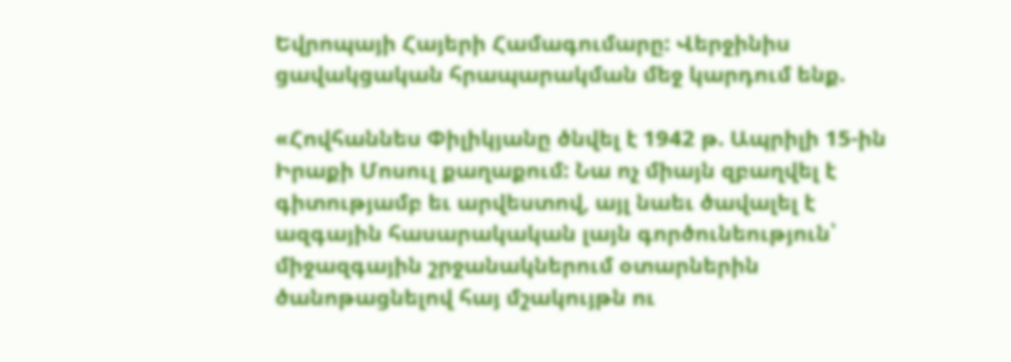Եվրոպայի Հայերի Համագումարը: Վերջինիս ցավակցական հրապարակման մեջ կարդում ենք.

«Հովհաննես Փիլիկյանը ծնվել է 1942 թ. Ապրիլի 15-ին Իրաքի Մոսուլ քաղաքում: Նա ոչ միայն զբաղվել է գիտությամբ եւ արվեստով, այլ նաեւ ծավալել է ազգային հասարակական լայն գործունեություն՝ միջազգային շրջանակներում օտարներին ծանոթացնելով հայ մշակույթն ու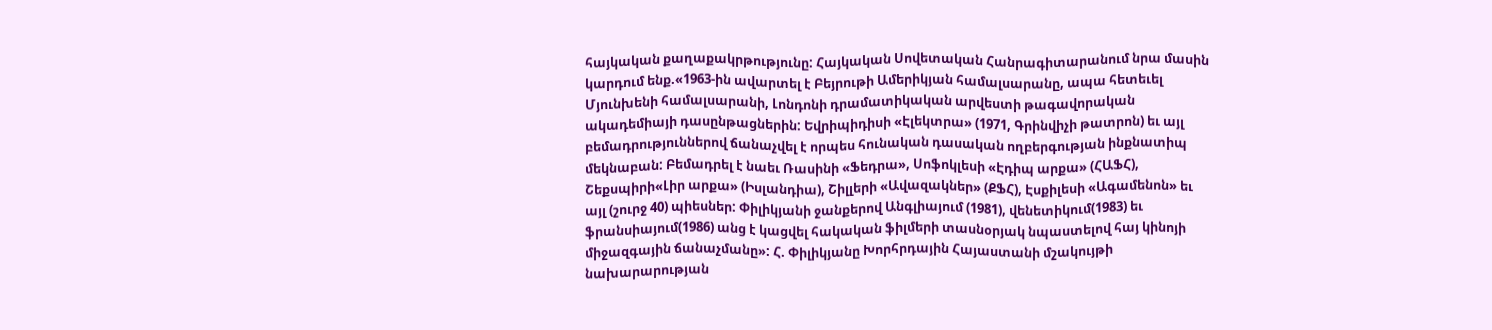հայկական քաղաքակրթությունը: Հայկական Սովետական Հանրագիտարանում նրա մասին կարդում ենք.«1963-ին ավարտել է Բեյրութի Ամերիկյան համալսարանը, ապա հետեւել Մյունխենի համալսարանի, Լոնդոնի դրամատիկական արվեստի թագավորական ակադեմիայի դասընթացներին: Եվրիպիդիսի «Էլեկտրա» (1971, Գրինվիչի թատրոն) եւ այլ բեմադրություններով ճանաչվել է որպես հունական դասական ողբերգության ինքնատիպ մեկնաբան: Բեմադրել է նաեւ Ռասինի «Ֆեդրա», Սոֆոկլեսի «Էդիպ արքա» (ՀԱՖՀ), Շեքսպիրի«Լիր արքա» (Իսլանդիա), Շիլլերի «Ավազակներ» (ՔՖՀ), Էսքիլեսի «Ագամենոն» եւ այլ (շուրջ 40) պիեսներ: Փիլիկյանի ջանքերով Անգլիայում (1981), վենետիկում(1983) եւ ֆրանսիայում(1986) անց է կացվել հակական ֆիլմերի տասնօրյակ նպաստելով հայ կինոյի միջազգային ճանաչմանը»: Հ. Փիլիկյանը Խորհրդային Հայաստանի մշակույթի նախարարության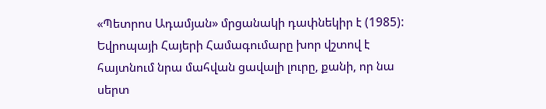«Պետրոս Ադամյան» մրցանակի դափնեկիր է (1985): Եվրոպայի Հայերի Համագումարը խոր վշտով է հայտնում նրա մահվան ցավալի լուրը, քանի, որ նա սերտ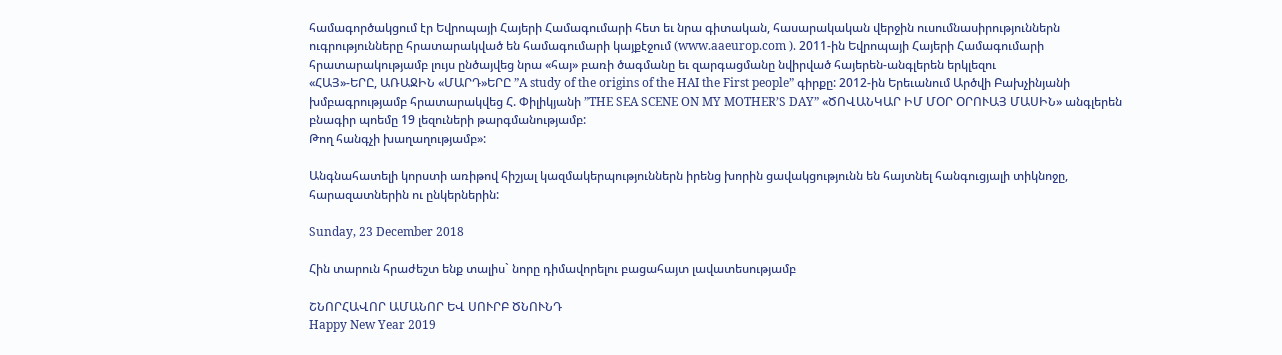համագործակցում էր Եվրոպայի Հայերի Համագումարի հետ եւ նրա գիտական, հասարակական վերջին ուսումնասիրություններն ուգրությունները հրատարակված են համագումարի կայքէջում (www.aaeurop.com ). 2011-ին Եվրոպայի Հայերի Համագումարի հրատարակությամբ լույս ընծայվեց նրա «հայ» բառի ծագմանը եւ զարգացմանը նվիրված հայերեն-անգլերեն երկլեզու
«ՀԱՅ»-ԵՐԸ, ԱՌԱՋԻՆ «ՄԱՐԴ»ԵՐԸ ”A study of the origins of the HAI the First people” գիրքը: 2012-ին Երեւանում Արծվի Բախչինյանի խմբագրությամբ հրատարակվեց Հ. Փիլիկյանի ”THE SEA SCENE ON MY MOTHER’S DAY” «ԾՈՎԱՆԿԱՐ ԻՄ ՄՕՐ ՕՐՈՒԱՅ ՄԱՍԻՆ» անգլերեն բնագիր պոեմը 19 լեզուների թարգմանությամբ:
Թող հանգչի խաղաղությամբ»:

Անգնահատելի կորստի առիթով հիշյալ կազմակերպություններն իրենց խորին ցավակցությունն են հայտնել հանգուցյալի տիկնոջը, հարազատներին ու ընկերներին:

Sunday, 23 December 2018

Հին տարուն հրաժեշտ ենք տալիս` նորը դիմավորելու բացահայտ լավատեսությամբ

ՇՆՈՐՀԱՎՈՐ ԱՄԱՆՈՐ ԵՎ ՍՈՒՐԲ ԾՆՈՒՆԴ
Happy New Year 2019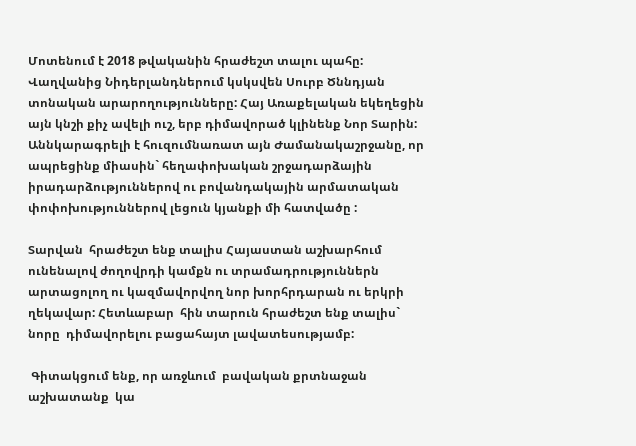Մոտենում է 2018 թվականին հրաժեշտ տալու պահը: Վաղվանից Նիդերլանդներում կսկսվեն Սուրբ Ծննդյան տոնական արարողությունները: Հայ Առաքելական եկեղեցին այն կնշի քիչ ավելի ուշ, երբ դիմավորած կլինենք Նոր Տարին: Աննկարագրելի է հուզումնառատ այն Ժամանակաշրջանը, որ ապրեցինք միասին` հեղափոխական շրջադարձային իրադարձություններով ու բովանդակային արմատական փոփոխություններով լեցուն կյանքի մի հատվածը :

Տարվան  հրաժեշտ ենք տալիս Հայաստան աշխարհում ունենալով ժողովրդի կամքն ու տրամադրություններն արտացոլող ու կազմավորվող նոր խորհրդարան ու երկրի ղեկավար: Հետևաբար  հին տարուն հրաժեշտ ենք տալիս` նորը  դիմավորելու բացահայտ լավատեսությամբ:

 Գիտակցում ենք, որ առջևում  բավական քրտնաջան աշխատանք  կա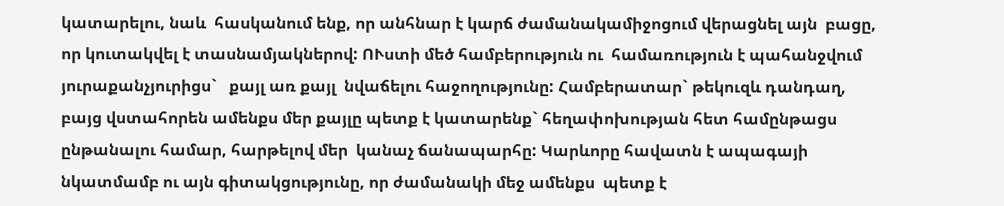կատարելու, նաև  հասկանում ենք, որ անհնար է կարճ ժամանակամիջոցում վերացնել այն  բացը, որ կուտակվել է տասնամյակներով: ՈՒստի մեծ համբերություն ու  համառություն է պահանջվում  յուրաքանչյուրիցս`   քայլ առ քայլ  նվաճելու հաջողությունը: Համբերատար` թեկուզև դանդաղ, բայց վստահորեն ամենքս մեր քայլը պետք է կատարենք` հեղափոխության հետ համընթացս ընթանալու համար, հարթելով մեր  կանաչ ճանապարհը: Կարևորը հավատն է ապագայի նկատմամբ ու այն գիտակցությունը, որ ժամանակի մեջ ամենքս  պետք է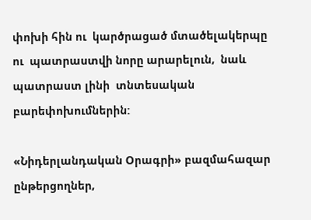փոխի հին ու  կարծրացած մտածելակերպը ու  պատրաստվի նորը արարելուն,  նաև պատրաստ լինի  տնտեսական բարեփոխումներին:

«Նիդերլանդական Օրագրի» բազմահազար ընթերցողներ,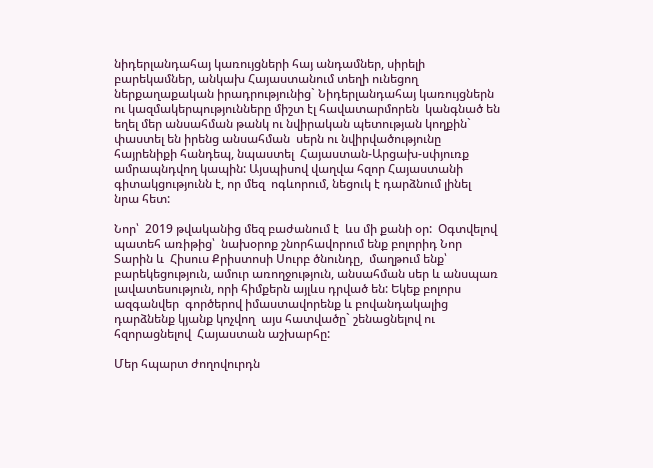նիդերլանդահայ կառույցների հայ անդամներ, սիրելի բարեկամներ, անկախ Հայաստանում տեղի ունեցող ներքաղաքական իրադրությունից` Նիդերլանդահայ կառույցներն ու կազմակերպությունները միշտ էլ հավատարմորեն  կանգնած են  եղել մեր անսահման թանկ ու նվիրական պետության կողքին`   փաստել են իրենց անսահման  սերն ու նվիրվածությունը  հայրենիքի հանդեպ, նպաստել  Հայաստան-Արցախ-սփյուռք ամրապնդվող կապին: Այսպիսով վաղվա հզոր Հայաստանի գիտակցությունն է, որ մեզ  ոգևորում, նեցուկ է դարձնում լինել  նրա հետ:

Նոր՝  2019 թվականից մեզ բաժանում է  ևս մի քանի օր:  Օգտվելով պատեհ առիթից՝  նախօրոք շնորհավորում ենք բոլորիդ Նոր Տարին և  Հիսուս Քրիստոսի Սուրբ ծնունդը,  մաղթում ենք՝   բարեկեցություն, ամուր առողջություն, անսահման սեր և անսպառ լավատեսություն, որի հիմքերն այլևս դրված են: Եկեք բոլորս ազգանվեր  գործերով իմաստավորենք և բովանդակալից դարձնենք կյանք կոչվող  այս հատվածը` շենացնելով ու հզորացնելով  Հայաստան աշխարհը:

Մեր հպարտ ժողովուրդն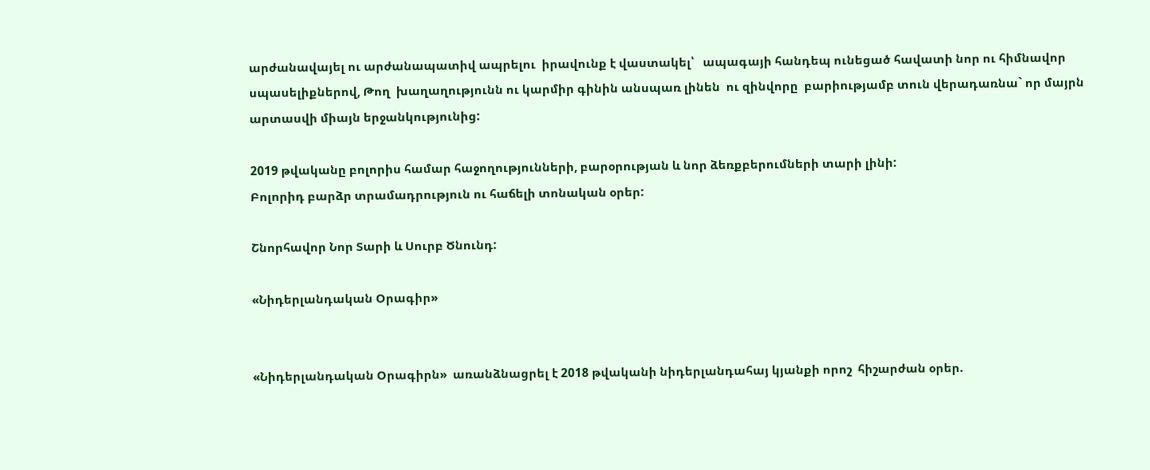արժանավայել ու արժանապատիվ ապրելու  իրավունք է վաստակել՝   ապագայի հանդեպ ունեցած հավատի նոր ու հիմնավոր սպասելիքներով, Թող  խաղաղությունն ու կարմիր գինին անսպառ լինեն  ու զինվորը  բարիությամբ տուն վերադառնա` որ մայրն արտասվի միայն երջանկությունից:

2019 թվականը բոլորիս համար հաջողությունների, բարօրության և նոր ձեռքբերումների տարի լինի:
Բոլորիդ բարձր տրամադրություն ու հաճելի տոնական օրեր:

Շնորհավոր Նոր Տարի և Սուրբ Ծնունդ:

«Նիդերլանդական Օրագիր»


«Նիդերլանդական Օրագիրն»  առանձնացրել է 2018 թվականի նիդերլանդահայ կյանքի որոշ  հիշարժան օրեր.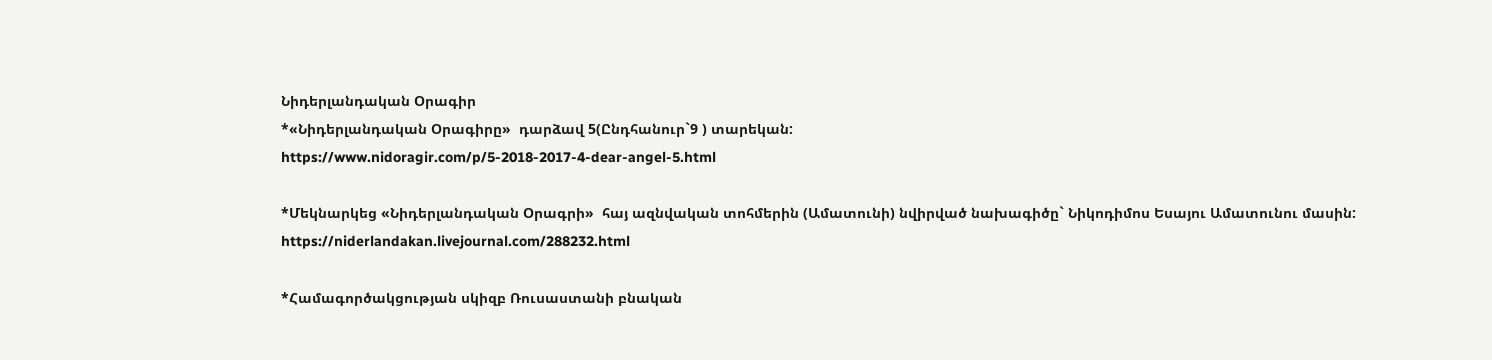Նիդերլանդական Օրագիր
*«Նիդերլանդական Օրագիրը»  դարձավ 5(Ընդհանուր`9 ) տարեկան:
https://www.nidoragir.com/p/5-2018-2017-4-dear-angel-5.html

*Մեկնարկեց «Նիդերլանդական Օրագրի»  հայ ազնվական տոհմերին (Ամատունի) նվիրված նախագիծը` Նիկոդիմոս Եսայու Ամատունու մասին:
https://niderlandakan.livejournal.com/288232.html

*Համագործակցության սկիզբ Ռուսաստանի բնական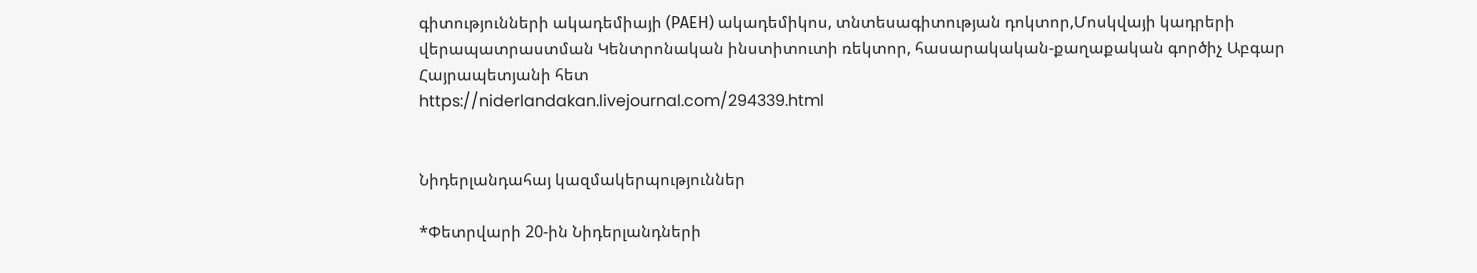գիտությունների ակադեմիայի (РАЕН) ակադեմիկոս, տնտեսագիտության դոկտոր,Մոսկվայի կադրերի վերապատրաստման Կենտրոնական ինստիտուտի ռեկտոր, հասարակական-քաղաքական գործիչ Աբգար Հայրապետյանի հետ
https://niderlandakan.livejournal.com/294339.html


Նիդերլանդահայ կազմակերպություններ

*Փետրվարի 20-ին Նիդերլանդների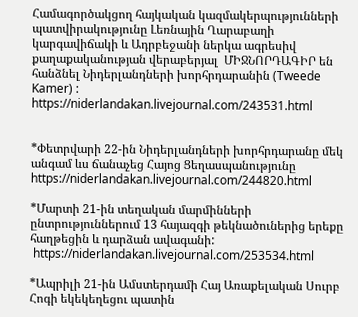Համագործակցող հայկական կազմակերպությունների պատվիրակությունը Լեռնային Ղարաբաղի կարգավիճակի և Ադրբեջանի ներկա ագրեսիվ քաղաքականության վերաբերյալ  ՄԻՋՆՈՐԴԱԳԻՐ են հանձնել Նիդերլանդների խորհրդարանին (Tweede Kamer) :
https://niderlandakan.livejournal.com/243531.html


*Փետրվարի 22-ին Նիդերլանդների խորհրդարանը մեկ անգամ ևս ճանաչեց Հայոց Ցեղասպանությունը
https://niderlandakan.livejournal.com/244820.html

*Մարտի 21-ին տեղական մարմինների ընտրություններում 13 հայազգի թեկնածուներից երեքը հաղթեցին և դարձան ավագանի:
 https://niderlandakan.livejournal.com/253534.html

*Ապրիլի 21-ին Ամստերդամի Հայ Առաքելական Սուրբ Հոգի եկեկեղեցու պատին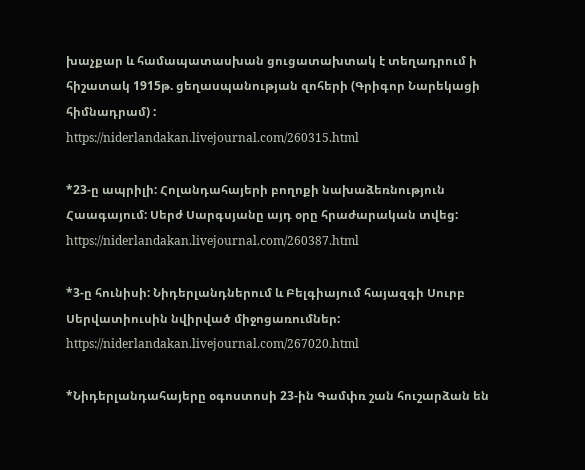խաչքար և համապատասխան ցուցատախտակ է տեղադրում ի հիշատակ 1915թ. ցեղասպանության զոհերի (Գրիգոր Նարեկացի հիմնադրամ) :
https://niderlandakan.livejournal.com/260315.html

*23-ը ապրիլի: Հոլանդահայերի բողոքի նախաձեռնություն Հաագայում: Սերժ Սարգսյանը այդ օրը հրաժարական տվեց:
https://niderlandakan.livejournal.com/260387.html

*3-ը հունիսի: Նիդերլանդներում և Բելգիայում հայազգի Սուրբ Սերվատիուսին նվիրված միջոցառումներ:
https://niderlandakan.livejournal.com/267020.html

*Նիդերլանդահայերը օգոստոսի 23-ին Գամփռ շան հուշարձան են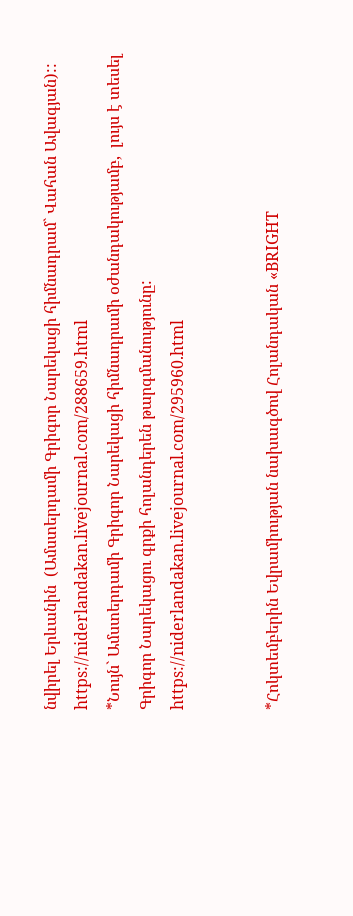նվիրել Երևանին  (Ամստերդամի Գրիգոր Նարեկացի հիմնադրամ` Վահան Ավագյան)::
https://niderlandakan.livejournal.com/288659.html
*Նույն` Ամստերդամի Գրիգոր Նարեկացի հիմնադրամի օժանդակությամբ,  լույս է տեսել Գրիգոր Նարեկացու գրքի հոլանդերեն թարգմանությունը:
https://niderlandakan.livejournal.com/295960.html


*Հոկտեմբերին Եվրամիության նախագծով Հոլանդական «BRIGHT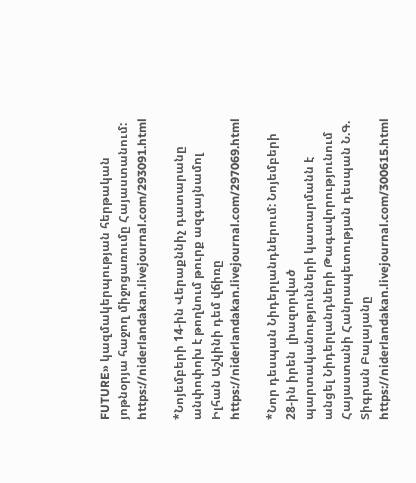FUTURE» կազմակերպության հերթական յոթնօրյա հաջող միջոցառումը Հայաստանում:
https://niderlandakan.livejournal.com/293091.html

*Նոյեմբերի 14-ին Վերաքննիչ դատարանը անփոփոխ է թողնում թուրք ազգայնամոլ Իլհան Աշկինի դեմ վճիռը
https://niderlandakan.livejournal.com/297069.html

*Նոր դեսպան Նիդերլանդներում: Նոյեմբերի 28-ին իրեն  լիազորված պարտականությունների կատարմանն է անցել Նիդերլանդների Թագավորությունում Հայաստանի Հանրապետության դեսպան Ն.Գ.  Տիգրան Բալայանը
https://niderlandakan.livejournal.com/300615.html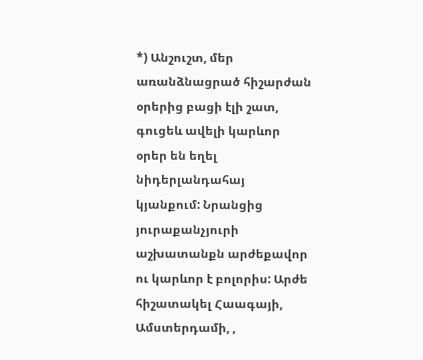*) Անշուշտ, մեր առանձնացրած հիշարժան օրերից բացի էլի շատ, գուցեև ավելի կարևոր օրեր են եղել նիդերլանդահայ կյանքում: Նրանցից  յուրաքանչյուրի աշխատանքն արժեքավոր  ու կարևոր է բոլորիս: Արժե հիշատակել Հաագայի, Ամստերդամի, ,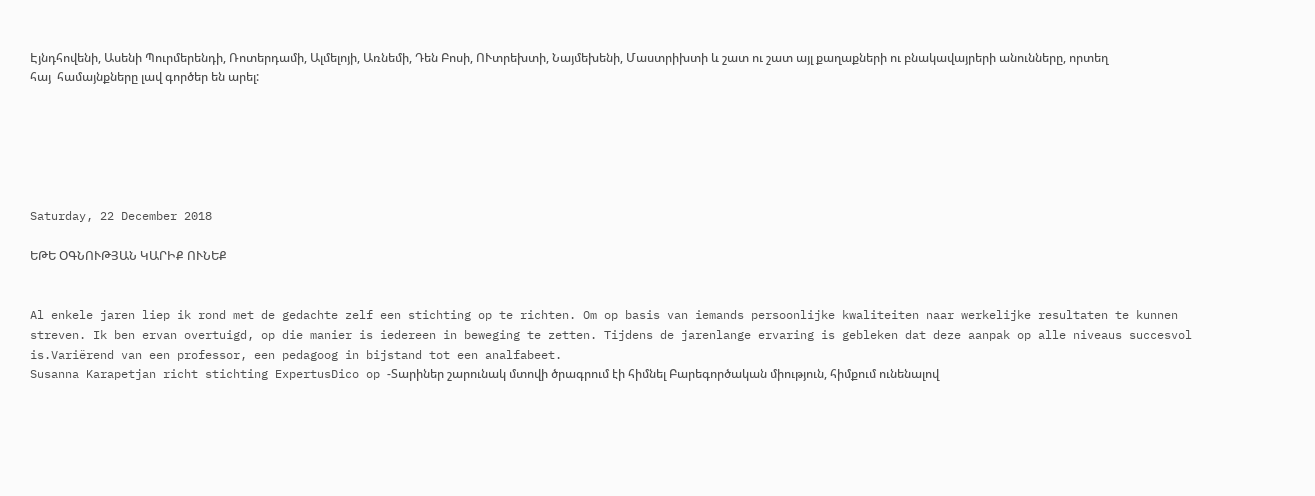Էյնդհովենի, Ասենի Պուրմերենդի, Ռոտերդամի, Ալմելոյի, Առնեմի, Դեն Բոսի, ՈՒտրեխտի, Նայմեխենի, Մաստրիխտի և շատ ու շատ այլ քաղաքների ու բնակավայրերի անունները, որտեղ  հայ  համայնքները լավ գործեր են արել:






Saturday, 22 December 2018

ԵԹԵ ՕԳՆՈՒԹՅԱՆ ԿԱՐԻՔ ՈՒՆԵՔ


Al enkele jaren liep ik rond met de gedachte zelf een stichting op te richten. Om op basis van iemands persoonlijke kwaliteiten naar werkelijke resultaten te kunnen streven. Ik ben ervan overtuigd, op die manier is iedereen in beweging te zetten. Tijdens de jarenlange ervaring is gebleken dat deze aanpak op alle niveaus succesvol is.Variërend van een professor, een pedagoog in bijstand tot een analfabeet.
Susanna Karapetjan richt stichting ExpertusDico op -Տարիներ շարունակ մտովի ծրագրում էի հիմնել Բարեգործական միություն, հիմքում ունենալով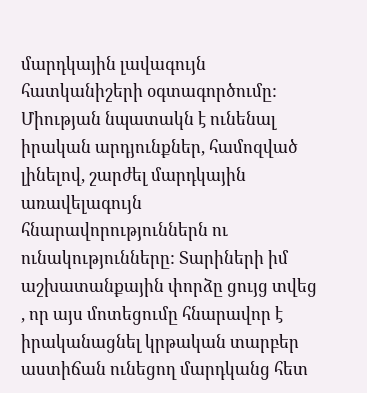մարդկային լավագույն հատկանիշերի օգտագործումը: Միության նպատակն է ունենալ իրական արդյունքներ, համոզված լինելով, շարժել մարդկային առավելագույն հնարավորություններն ու ունակությունները: Տարիների իմ աշխատանքային փորձը ցույց տվեց , որ այս մոտեցումը հնարավոր է իրականացնել կրթական տարբեր աստիճան ունեցող մարդկանց հետ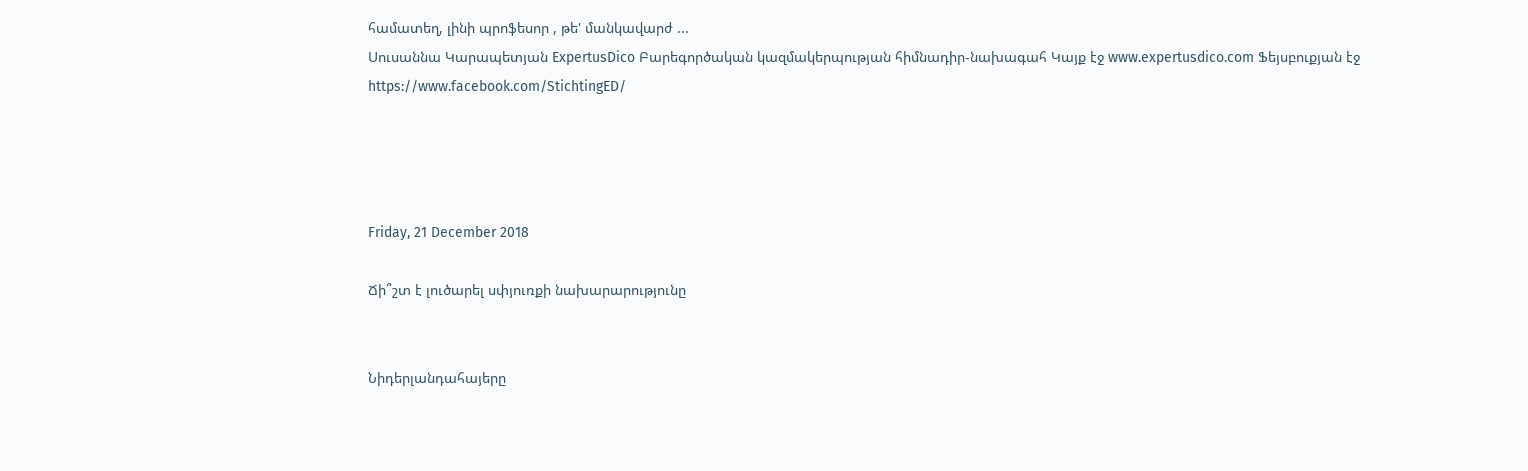համատեղ, լինի պրոֆեսոր , թե' մանկավարժ ...
Սուսաննա Կարապետյան ExpertusDico Բարեգործական կազմակերպության հիմնադիր-նախագահ Կայք էջ www.expertusdico.com Ֆեյսբուքյան էջ https://www.facebook.com/StichtingED/




Friday, 21 December 2018

Ճի՞շտ է լուծարել սփյուռքի նախարարությունը


Նիդերլանդահայերը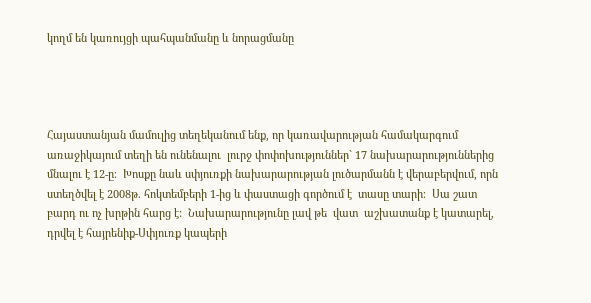կողմ են կառույցի պահպանմանը և նորացմանը




Հայաստանյան մամուլից տեղեկանում ենք, որ կառավարության համակարգում առաջիկայում տեղի են ունենալու  լուրջ փոփոխություններ` 17 նախարարություններից մնալու է 12-ը։  Խոսքը նաև սփյուռքի նախարարության լուծարմանն է վերաբերվում, որն ստեղծվել է 2008թ. հոկտեմբերի 1-ից և փաստացի գործում է  տասը տարի։  Սա շատ բարդ ու ոչ խրթին հարց է:  Նախարարությունը լավ թե  վատ  աշխատանք է կատարել, դրվել է հայրենիք-Սփյուռք կապերի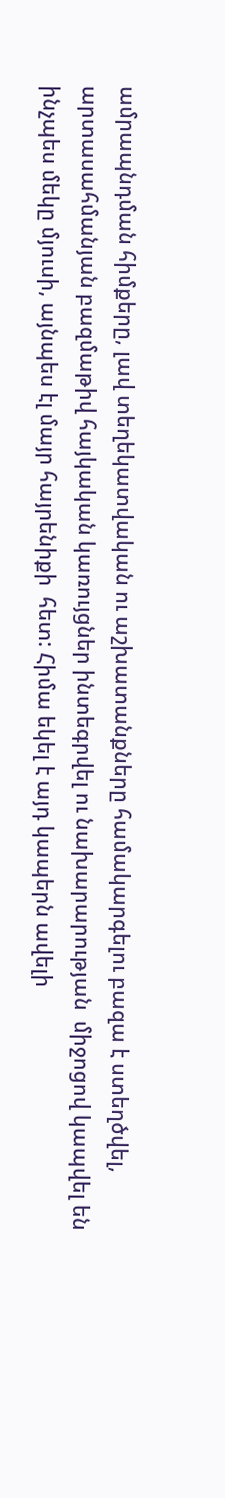ամրապնդման հիմքերը, լավ տեղեկատվական ու աշխատանքները համակարգելու բազա է ստեղծվել, արտասահմանյան բազմաթիվ հայկական կառույցներ ինտեգրվել ու նախարարության  միջոցով կապվել են ինչպես մեկը մյուսի, այնպես էլ մայր հայրենիքի  հետ: Հիմա եկել է այդ կապերն ավելի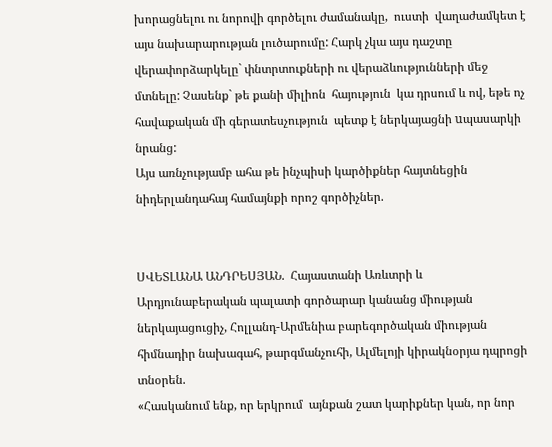խորացնելու ու նորովի գործելու ժամանակը,  ուստի  վաղաժամկետ է այս նախարարության լուծարումը: Հարկ չկա այս դաշտը  վերափորձարկելը` փնտրտուքների ու վերաձևությունների մեջ մտնելը: Չասենք` թե քանի միլիոն  հայություն  կա դրսում և ով, եթե ոչ հավաքական մի գերատեսչություն  պետք է ներկայացնի uպասարկի նրանց:
Այս առնչությամբ ահա թե ինչպիսի կարծիքներ հայտնեցին նիդերլանդահայ համայնքի որոշ գործիչներ.


ՍՎԵՏԼԱՆԱ ԱՆԴՐԵՍՅԱՆ.  Հայաստանի Առևտրի և Արդյունաբերական պալատի գործարար կանանց միության ներկայացուցիչ, Հոլլանդ-Արմենիա բարեգործական միության հիմնադիր նախագահ, թարգմանչուհի, Ալմելոյի կիրակնօրյա դպրոցի տնօրեն.
«Հասկանում ենք, որ երկրում  այնքան շատ կարիքներ կան, որ նոր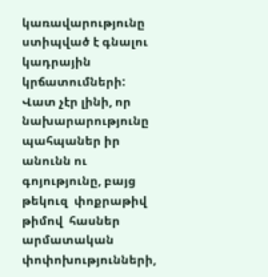կառավարությունը ստիպված է գնալու կադրային կրճատումների: Վատ չէր լինի, որ  նախարարությունը պահպաներ իր անունն ու գոյությունը, բայց թեկուզ  փոքրաթիվ թիմով  հասներ  արմատական փոփոխությունների,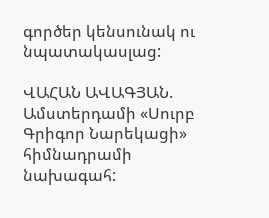գործեր կենսունակ ու նպատակասլաց:

ՎԱՀԱՆ ԱՎԱԳՅԱՆ. Ամստերդամի «Սուրբ Գրիգոր Նարեկացի» հիմնադրամի նախագահ: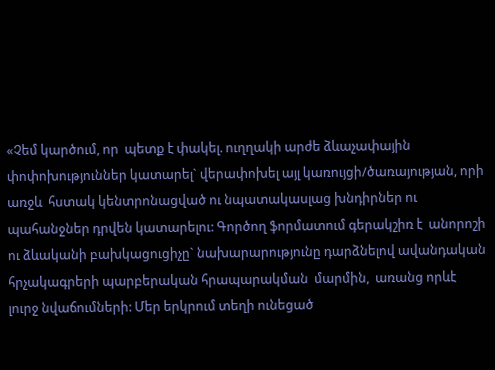«Չեմ կարծում, որ  պետք է փակել. ուղղակի արժե ձևաչափային փոփոխություններ կատարել` վերափոխել այլ կառույցի/ծառայության, որի առջև  հստակ կենտրոնացված ու նպատակասլաց խնդիրներ ու պահանջներ դրվեն կատարելու: Գործող ֆորմատում գերակշիռ է  անորոշի ու ձևականի բախկացուցիչը` նախարարությունը դարձնելով ավանդական հրչակագրերի պարբերական հրապարակման  մարմին,  առանց որևէ լուրջ նվաճումների: Մեր երկրում տեղի ունեցած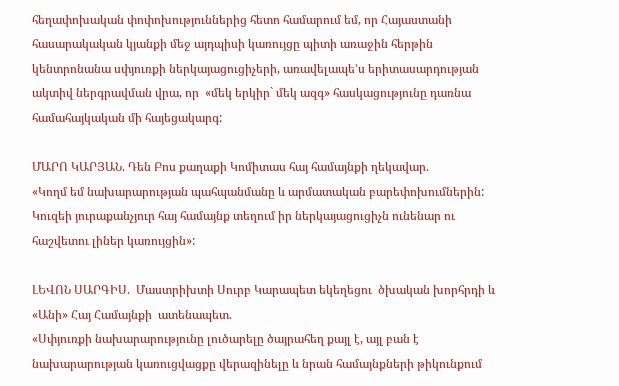հեղափոխական փոփոխություններից հետո համարում եմ, որ Հայաստանի հասարակական կյանքի մեջ այդպիսի կառույցը պիտի առաջին հերթին կենտրոնանա սփյուռքի ներկայացուցիչերի, առավելապե’ս երիտասարդության ակտիվ ներգրավման վրա, որ  «մեկ երկիր` մեկ ազգ» հասկացությունը դառնա համահայկական մի հայեցակարգ:

ՄԱՐՈ ԿԱՐՅԱՆ. Դեն Բոս քաղաքի Կոմիտաս հայ համայնքի ղեկավար.
«Կողմ եմ նախարարության պահպանմանը և արմատական բարեփոխումներին: Կուզեի յուրաքանչյուր հայ համայնք տեղում իր ներկայացուցիչն ունենար ու հաշվետու լիներ կառույցին»:

ԼԵՎՈՆ ՍԱՐԳԻՍ.  Մաստրիխտի Սուրբ Կարապետ եկեղեցու  ծխական խորհրդի և «Անի» Հայ Համայնքի  ատենապետ.
«Սփյուռքի նախարարությունը լուծարելը ծայրահեղ քայլ է, այլ բան է նախարարության կառուցվացքը վերազինելը և նրան համայնքների թիկունքում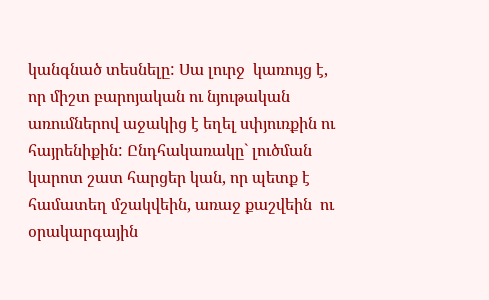կանգնած տեսնելը: Սա լուրջ  կառույց է, որ միշտ բարոյական ու նյութական առումներով աջակից է եղել սփյուռքին ու հայրենիքին: Ընդհակառակը` լուծման կարոտ շատ հարցեր կան, որ պետք է համատեղ մշակվեին, առաջ քաշվեին  ու օրակարգային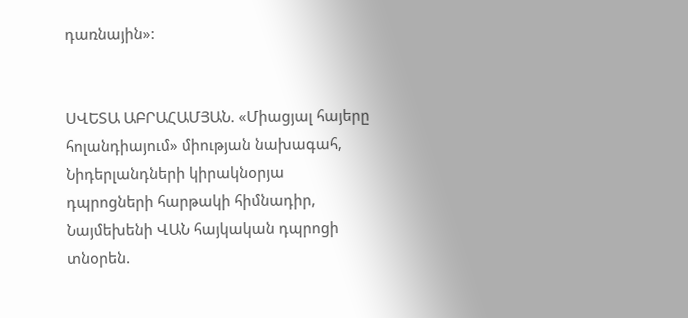դառնային»:


ՍՎԵՏԱ ԱԲՐԱՀԱՄՅԱՆ. «Միացյալ հայերը հոլանդիայում» միության նախագահ, Նիդերլանդների կիրակնօրյա դպրոցների հարթակի հիմնադիր, Նայմեխենի ՎԱՆ հայկական դպրոցի տնօրեն.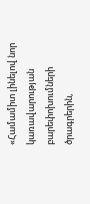«Համամիտ լինելով նոր կառավարության բարեփոխումների ծրագրերին,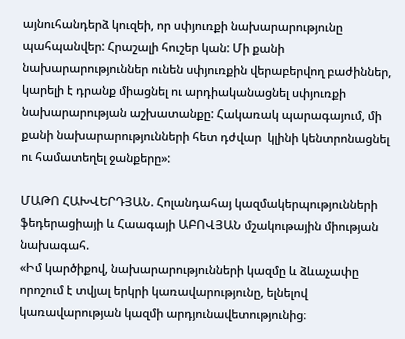այնուհանդերձ կուզեի, որ սփյուռքի նախարարությունը պահպանվեր: Հրաշալի հուշեր կան: Մի քանի նախարարություններ ունեն սփյուռքին վերաբերվող բաժիններ, կարելի է դրանք միացնել ու արդիականացնել սփյուռքի նախարարության աշխատանքը: Հակառակ պարագայում, մի քանի նախարարությունների հետ դժվար  կլինի կենտրոնացնել ու համատեղել ջանքերը»:

ՄԱԹՈ ՀԱԽՎԵՐԴՅԱՆ. Հոլանդահայ կազմակերպությունների ֆեդերացիայի և Հաագայի ԱԲՈՎՅԱՆ մշակութային միության նախագահ.
«Իմ կարծիքով, նախարարությունների կազմը և ձևաչափը որոշում է տվյալ երկրի կառավարությունը, ելնելով կառավարության կազմի արդյունավետությունից։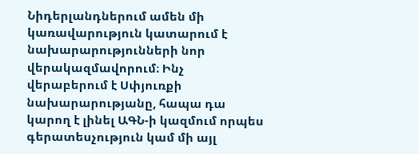Նիդերլանդներում ամեն մի կառավարություն կատարում է նախարարությունների նոր վերակազմավորում։ Ինչ վերաբերում է Սփյուռքի նախարարությանը, հապա դա կարող է լինել ԱԳՆ-ի կազմում որպես գերատեսչություն կամ մի այլ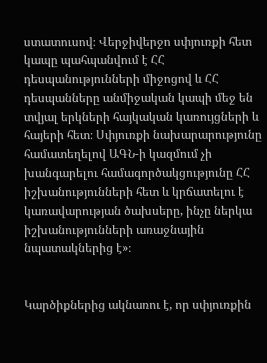ստատուսով։ Վերջիվերջո սփյուռքի հետ կապը պահպանվում է ՀՀ դեսպանությունների միջոցով և ՀՀ դեսպանները անմիջական կապի մեջ են տվյալ երկների հայկական կառույցների և հայերի հետ։ Սփյուռքի նախարարությունը համատեղելով ԱԳՆ-ի կազմում չի խանգարելու համագործակցությունը ՀՀ իշխանությունների հետ և կրճատելու է կառավարության ծախսերը, ինչը ներկա իշխանությունների առաջնային նպատակներից է»։


Կարծիքներից ակնառու է, որ սփյուռքին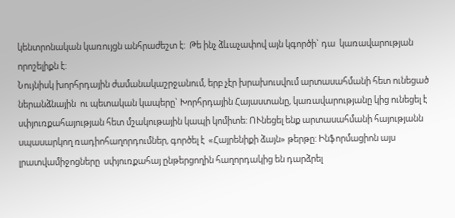կենտրոնական կառույցն անհրաժեշտ է:  Թե ինչ ձևաչափով այն կգործի` դա  կառավարության որոշելիքն է:
Նույնիսկ խորհրդային ժամանակաշրջանում, երբ չէր խրախուսվում արտասահմանի հետ ունեցած ներանձնային  ու պետական կապերը` Խորհրդային Հայաստանը, կառավարությանը կից ունեցել է սփյուռքահայության հետ մշակութային կապի կոմիտե: ՈՒնեցել ենք արտասահմանի հայությանն սպասարկող ռադիոհաղորդումներ, գործել է  «Հայրենիքի ձայն» թերթը: Ինֆորմացիոն այս լրատվամիջոցները  սփյուռքահայ ընթերցողին հաղորդակից են դարձրել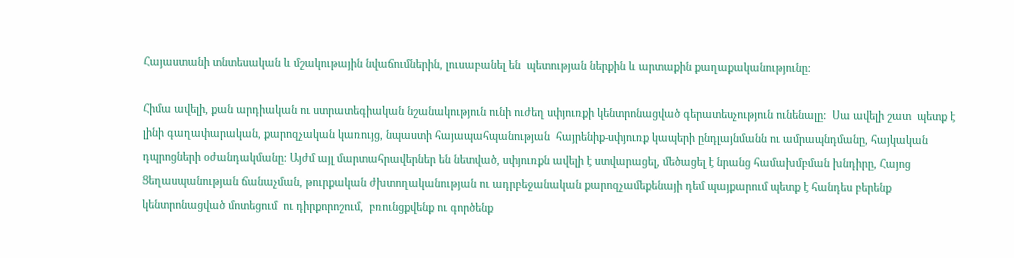Հայաստանի տնտեսական և մշակութային նվաճումներին, լուսաբանել են  պետության ներքին և արտաքին քաղաքականությունը:

Հիմա ավելի, քան արդիական ու ստրատեգիական նշանակություն ունի ուժեղ սփյուռքի կենտրոնացված գերատեսչություն ունենալը:  Սա ավելի շատ  պետք է լինի գաղափարական, քարոզչական կառույց, նպաստի հայապահպանության  հայրենիք-սփյուռք կապերի ընդլայնմանն ու ամրապնդմանը, հայկական դպրոցների օժանդակմանը: Այժմ այլ մարտահրավերներ են նետված, սփյուռքն ավելի է ստվարացել, մեծացել է նրանց համախմբման խնդիրը, Հայոց Ցեղասպանության ճանաչման, թուրքական ժխտողականության ու ադրբեջանական քարոզչամեքենայի դեմ պայքարում պետք է հանդես բերենք կենտրոնացված մոտեցում  ու դիրքորոշում,  բռունցքվենք ու գործենք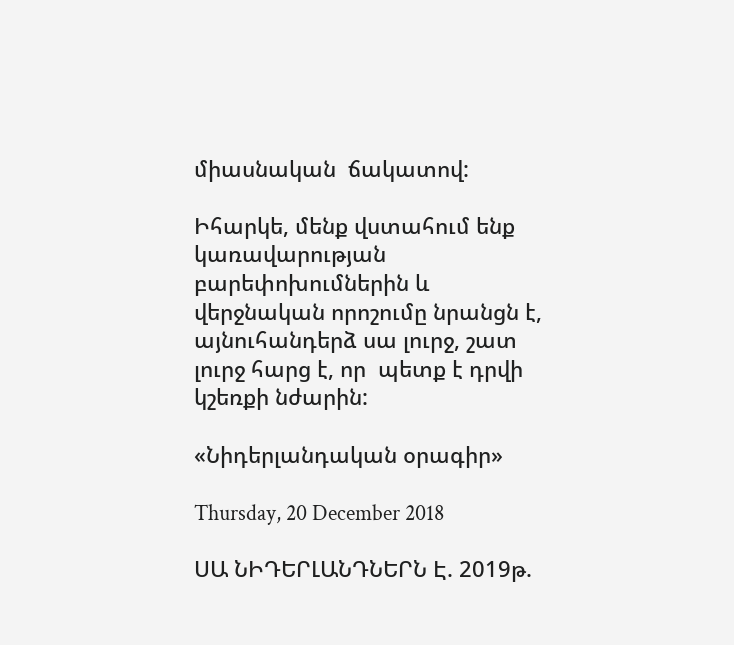միասնական  ճակատով:

Իհարկե, մենք վստահում ենք կառավարության բարեփոխումներին և վերջնական որոշումը նրանցն է, այնուհանդերձ սա լուրջ, շատ լուրջ հարց է, որ  պետք է դրվի կշեռքի նժարին:

«Նիդերլանդական օրագիր»

Thursday, 20 December 2018

ՍԱ ՆԻԴԵՐԼԱՆԴՆԵՐՆ Է. 2019թ.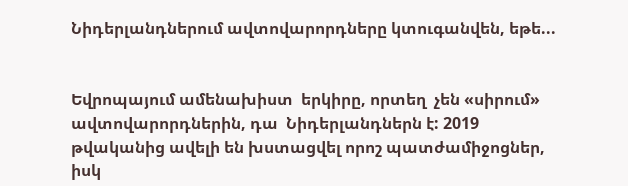Նիդերլանդներում ավտովարորդները կտուգանվեն, եթե...


Եվրոպայում ամենախիստ  երկիրը, որտեղ  չեն «սիրում» ավտովարորդներին, դա  Նիդերլանդներն է: 2019 թվականից ավելի են խստացվել որոշ պատժամիջոցներ, իսկ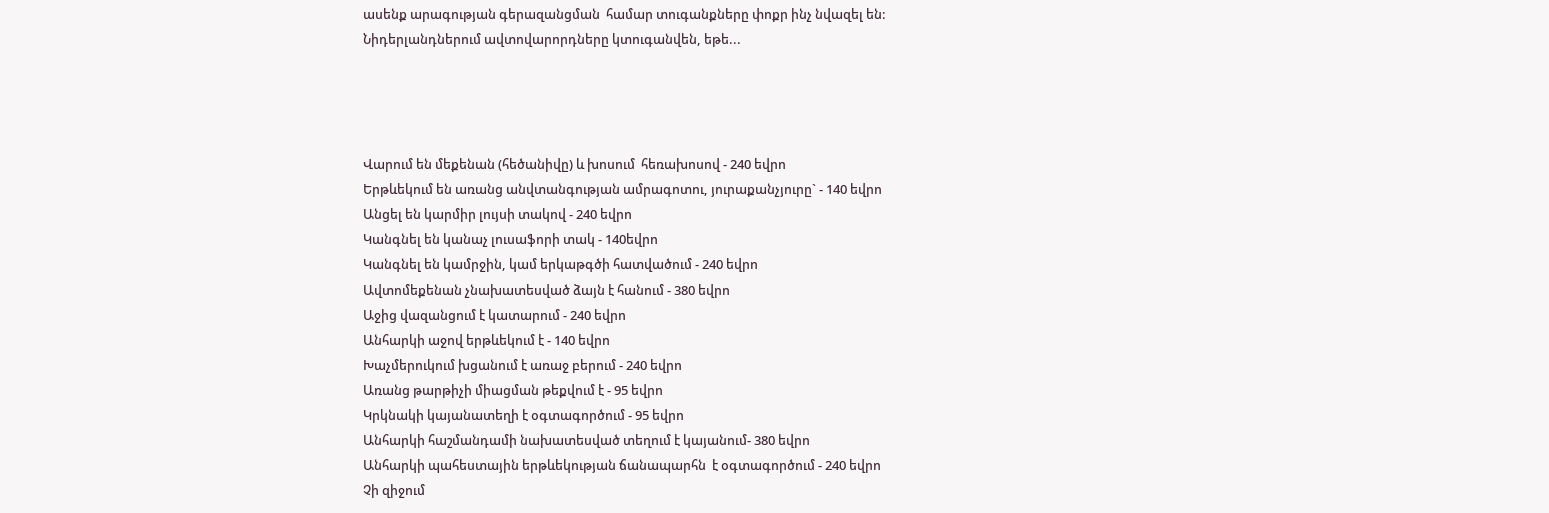ասենք արագության գերազանցման  համար տուգանքները փոքր ինչ նվազել են: Նիդերլանդներում ավտովարորդները կտուգանվեն, եթե...




Վարում են մեքենան (հեծանիվը) և խոսում  հեռախոսով - 240 եվրո
Երթևեկում են առանց անվտանգության ամրագոտու, յուրաքանչյուրը` - 140 եվրո
Անցել են կարմիր լույսի տակով - 240 եվրո
Կանգնել են կանաչ լուսաֆորի տակ - 140եվրո
Կանգնել են կամրջին, կամ երկաթգծի հատվածում - 240 եվրո
Ավտոմեքենան չնախատեսված ձայն է հանում - 380 եվրո
Աջից վազանցում է կատարում - 240 եվրո
Անհարկի աջով երթևեկում է - 140 եվրո
Խաչմերուկում խցանում է առաջ բերում - 240 եվրո
Առանց թարթիչի միացման թեքվում է - 95 եվրո
Կրկնակի կայանատեղի է օգտագործում - 95 եվրո
Անհարկի հաշմանդամի նախատեսված տեղում է կայանում- 380 եվրո
Անհարկի պահեստային երթևեկության ճանապարհն  է օգտագործում - 240 եվրո
Չի զիջում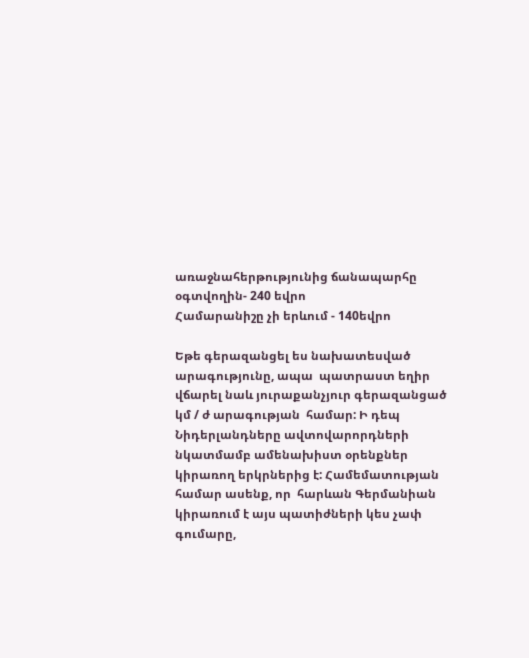առաջնահերթությունից ճանապարհը օգտվողին- 240 եվրո
Համարանիշը չի երևում - 140եվրո

Եթե գերազանցել ես նախատեսված արագությունը, ապա  պատրաստ եղիր վճարել նաև յուրաքանչյուր գերազանցած կմ / ժ արագության  համար: Ի դեպ Նիդերլանդները ավտովարորդների նկատմամբ ամենախիստ օրենքներ կիրառող երկրներից է: Համեմատության  համար ասենք, որ  հարևան Գերմանիան կիրառում է այս պատիժների կես չափ գումարը,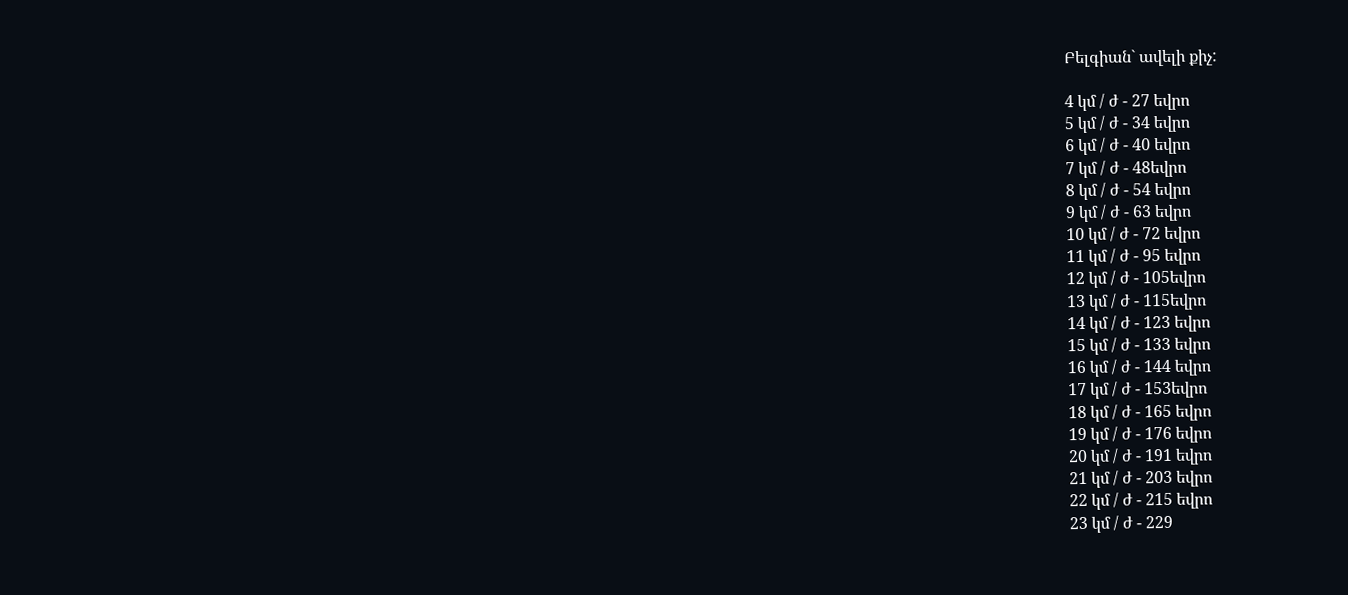Բելգիան` ավելի քիչ:

4 կմ / ժ - 27 եվրո
5 կմ / ժ - 34 եվրո
6 կմ / ժ - 40 եվրո
7 կմ / ժ - 48եվրո
8 կմ / ժ - 54 եվրո
9 կմ / ժ - 63 եվրո
10 կմ / ժ - 72 եվրո
11 կմ / ժ - 95 եվրո
12 կմ / ժ - 105եվրո
13 կմ / ժ - 115եվրո
14 կմ / ժ - 123 եվրո
15 կմ / ժ - 133 եվրո
16 կմ / ժ - 144 եվրո
17 կմ / ժ - 153եվրո
18 կմ / ժ - 165 եվրո
19 կմ / ժ - 176 եվրո
20 կմ / ժ - 191 եվրո
21 կմ / ժ - 203 եվրո
22 կմ / ժ - 215 եվրո
23 կմ / ժ - 229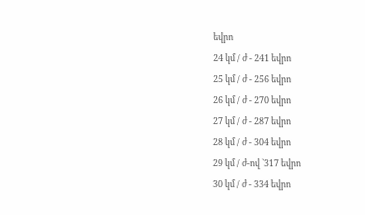եվրո
24 կմ / ժ - 241 եվրո
25 կմ / ժ - 256 եվրո
26 կմ / ժ - 270 եվրո
27 կմ / ժ - 287 եվրո
28 կմ / ժ - 304 եվրո
29 կմ / ժ-ով `317 եվրո
30 կմ / ժ - 334 եվրո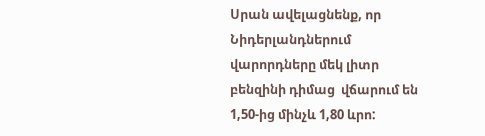Սրան ավելացնենք, որ Նիդերլանդներում վարորդները մեկ լիտր բենզինի դիմաց  վճարում են 1,50-ից մինչև 1,80 ևրո: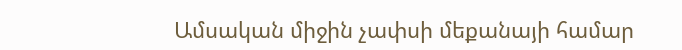Ամսական միջին չափսի մեքանայի համար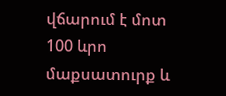վճարում է մոտ 100 ևրո մաքսատուրք և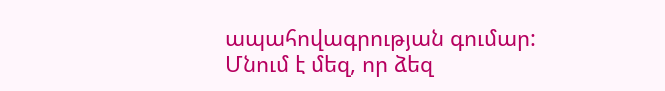ապահովագրության գումար:
Մնում է մեզ, որ ձեզ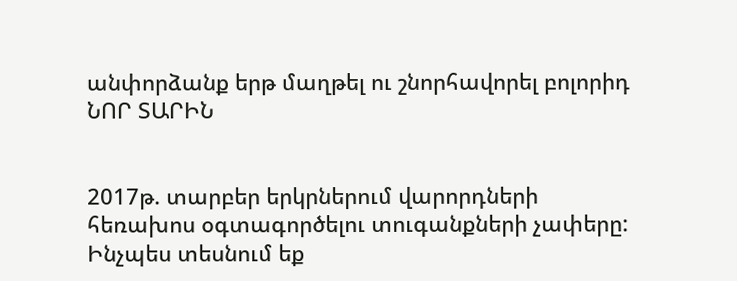անփորձանք երթ մաղթել ու շնորհավորել բոլորիդ ՆՈՐ ՏԱՐԻՆ


2017թ. տարբեր երկրներում վարորդների հեռախոս օգտագործելու տուգանքների չափերը: Ինչպես տեսնում եք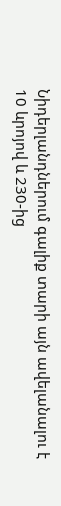Նիդերլանդներում գալիք տարի այն ավելանալու է 10 ևրոյով և 230-ից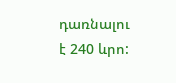դառնալու է 240 ևրո: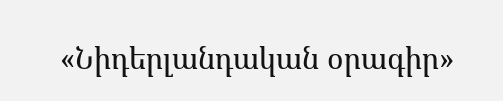«Նիդերլանդական օրագիր»